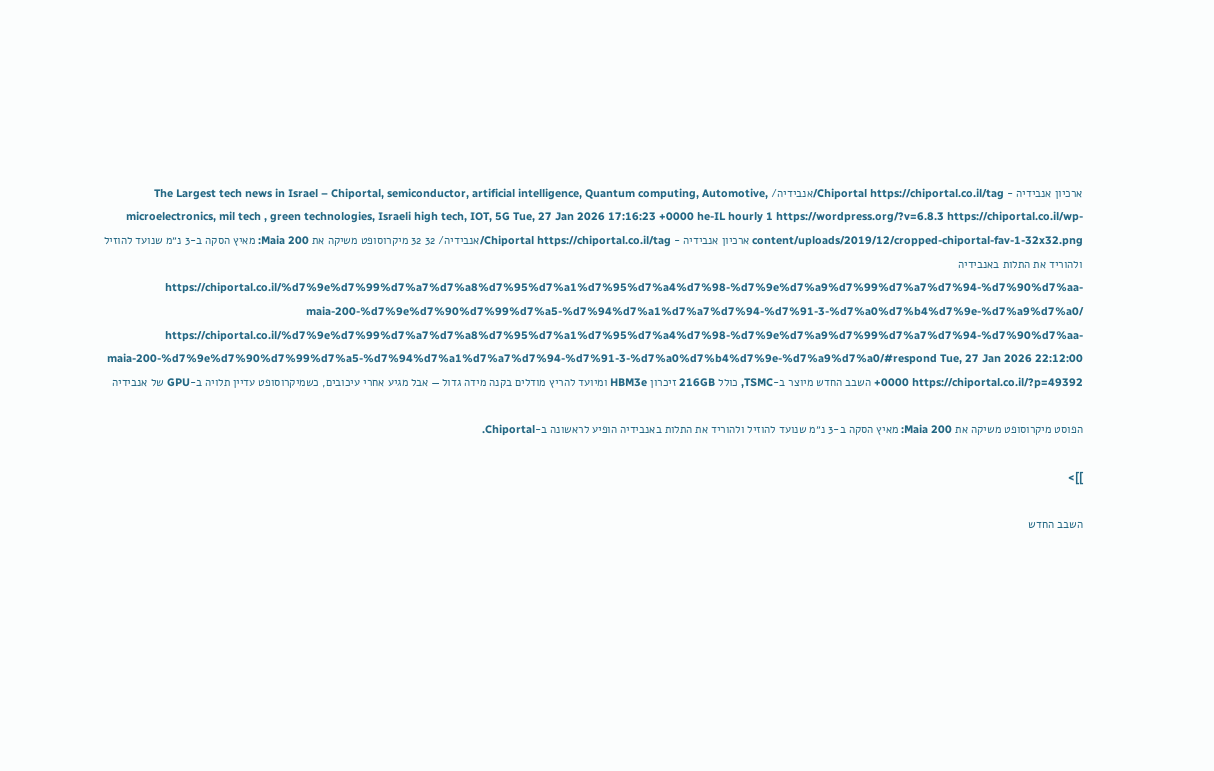ארכיון אנבידיה - Chiportal https://chiportal.co.il/tag/אנבידיה/ The Largest tech news in Israel – Chiportal, semiconductor, artificial intelligence, Quantum computing, Automotive, microelectronics, mil tech , green technologies, Israeli high tech, IOT, 5G Tue, 27 Jan 2026 17:16:23 +0000 he-IL hourly 1 https://wordpress.org/?v=6.8.3 https://chiportal.co.il/wp-content/uploads/2019/12/cropped-chiportal-fav-1-32x32.png ארכיון אנבידיה - Chiportal https://chiportal.co.il/tag/אנבידיה/ 32 32 מיקרוסופט משיקה את Maia 200: מאיץ הסקה ב-3 נ״מ שנועד להוזיל ולהוריד את התלות באנבידיה https://chiportal.co.il/%d7%9e%d7%99%d7%a7%d7%a8%d7%95%d7%a1%d7%95%d7%a4%d7%98-%d7%9e%d7%a9%d7%99%d7%a7%d7%94-%d7%90%d7%aa-maia-200-%d7%9e%d7%90%d7%99%d7%a5-%d7%94%d7%a1%d7%a7%d7%94-%d7%91-3-%d7%a0%d7%b4%d7%9e-%d7%a9%d7%a0/ https://chiportal.co.il/%d7%9e%d7%99%d7%a7%d7%a8%d7%95%d7%a1%d7%95%d7%a4%d7%98-%d7%9e%d7%a9%d7%99%d7%a7%d7%94-%d7%90%d7%aa-maia-200-%d7%9e%d7%90%d7%99%d7%a5-%d7%94%d7%a1%d7%a7%d7%94-%d7%91-3-%d7%a0%d7%b4%d7%9e-%d7%a9%d7%a0/#respond Tue, 27 Jan 2026 22:12:00 +0000 https://chiportal.co.il/?p=49392 השבב החדש מיוצר ב-TSMC, כולל 216GB זיכרון HBM3e ומיועד להריץ מודלים בקנה מידה גדול — אבל מגיע אחרי עיכובים, כשמיקרוסופט עדיין תלויה ב-GPU של אנבידיה

הפוסט מיקרוסופט משיקה את Maia 200: מאיץ הסקה ב-3 נ״מ שנועד להוזיל ולהוריד את התלות באנבידיה הופיע לראשונה ב-Chiportal.

]]>

השבב החדש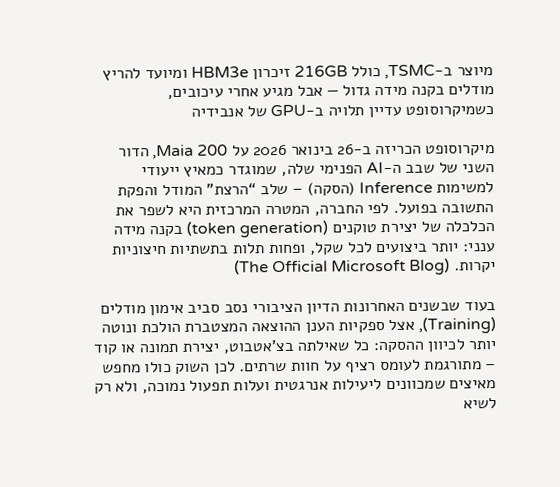מיוצר ב-TSMC, כולל 216GB זיכרון HBM3e ומיועד להריץ מודלים בקנה מידה גדול — אבל מגיע אחרי עיכובים, כשמיקרוסופט עדיין תלויה ב-GPU של אנבידיה

מיקרוסופט הכריזה ב-26 בינואר 2026 על Maia 200, הדור השני של שבב ה-AI הפנימי שלה, שמוגדר כמאיץ ייעודי למשימות Inference (הסקה) – שלב “הרצת” המודל והפקת התשובה בפועל. לפי החברה, המטרה המרכזית היא לשפר את הכלכלה של יצירת טוקנים (token generation) בקנה מידה ענני: יותר ביצועים לכל שקל, ופחות תלות בתשתיות חיצוניות יקרות. (The Official Microsoft Blog)

בעוד שבשנים האחרונות הדיון הציבורי נסב סביב אימון מודלים (Training), אצל ספקיות הענן ההוצאה המצטברת הולכת ונוטה יותר לכיוון ההסקה: כל שאילתה בצ’אטבוט, יצירת תמונה או קוד – מתורגמת לעומס רציף על חוות שרתים. לכן השוק כולו מחפש מאיצים שמכוונים ליעילות אנרגטית ועלות תפעול נמוכה, ולא רק לשיא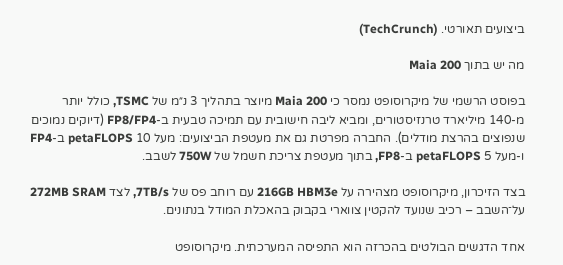ביצועים תאורטי. (TechCrunch)

מה יש בתוך Maia 200

בפוסט הרשמי של מיקרוסופט נמסר כי Maia 200 מיוצר בתהליך 3 נ״מ של TSMC, כולל יותר מ-140 מיליארד טרנזיסטורים, ומביא ליבה חישובית עם תמיכה טבעית ב-FP8/FP4 (דיוקים נמוכים שנפוצים בהרצת מודלים). החברה מפרטת גם את מעטפת הביצועים: מעל 10 petaFLOPS ב-FP4 ו-מעל 5 petaFLOPS ב-FP8, בתוך מעטפת צריכת חשמל של 750W לשבב.

בצד הזיכרון, מיקרוסופט מצהירה על 216GB HBM3e עם רוחב פס של 7TB/s, לצד 272MB SRAM על־השבב – רכיב שנועד להקטין צווארי בקבוק בהאכלת המודל בנתונים.

אחד הדגשים הבולטים בהכרזה הוא התפיסה המערכתית. מיקרוסופט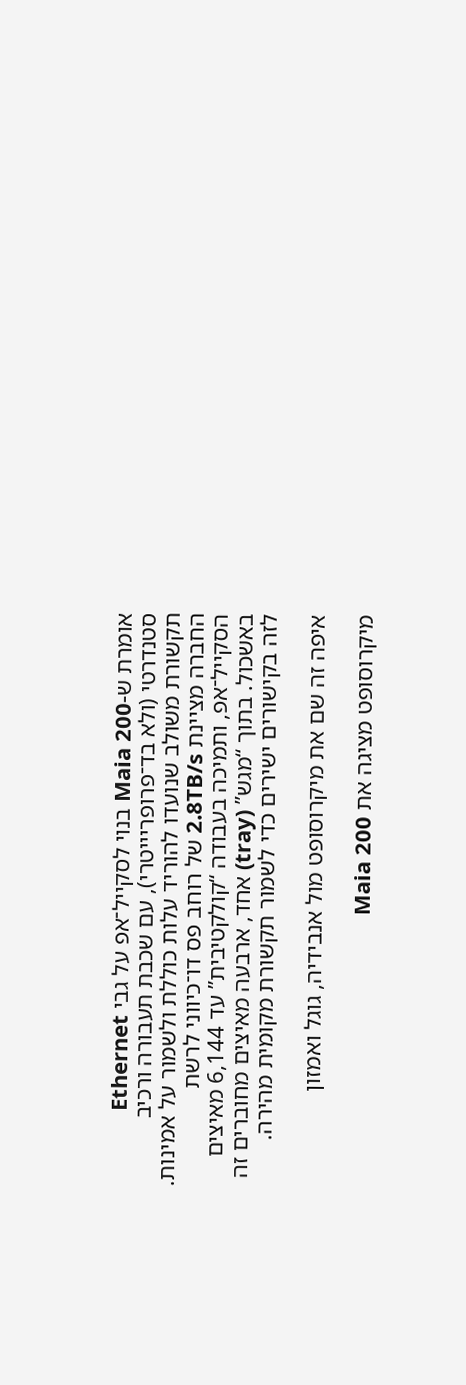אומרת ש-Maia 200 בנוי לסקייל־אפ על גבי Ethernet סטנדרטי (ולא בד־פרופריייטרי), עם שכבת תעבורה ורכיב תקשורת משולב שנועדו להוריד עלות כוללת ולשמור על אמינות. החברה מציינת 2.8TB/s של רוחב פס דו־כיווני לרשת הסקייל־אפ, ותמיכה בעבודה “קולקטיבית” עד 6,144 מאיצים באשכול. בתוך “מגש” (tray) אחד, ארבעה מאיצים מחוברים זה לזה בקישורים ישירים כדי לשמור תקשורת מקומית מהירה.

איפה זה שם את מיקרוסופט מול אנבידיה, גוגל ואמזון

מיקרוסופט מציגה את Maia 200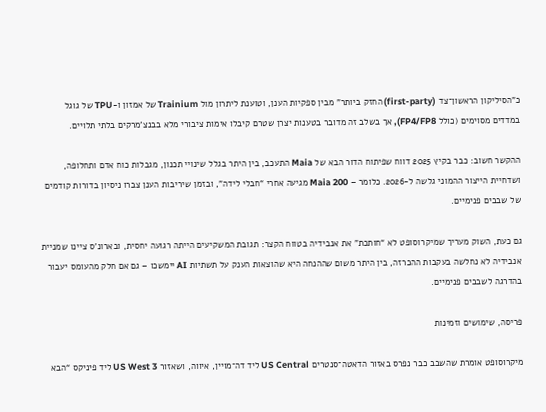כ”הסיליקון הראשון־צד (first-party) החזק ביותר” מבין ספקיות הענן, וטוענת ליתרון מול Trainium של אמזון ו-TPU של גוגל במדדים מסוימים (כולל FP4/FP8), אך בשלב זה מדובר בטענות יצרן שטרם קיבלו אימות ציבורי מלא בבנצ’מרקים בלתי תלויים.

ההקשר חשוב: כבר בקיץ 2025 דווח שפיתוח הדור הבא של Maia התעכב, בין היתר בגלל שינויי תכנון, מגבלות כוח אדם ותחלופה, ושדחיית הייצור ההמוני גלשה ל-2026. כלומר – Maia 200 מגיעה אחרי “חבלי לידה”, ובזמן שיריבות הענן צברו ניסיון בדורות קודמים של שבבים פנימיים.

גם כעת, השוק מעריך שמיקרוסופט לא “חותכת” את אנבידיה בטווח הקצר: תגובת המשקיעים הייתה רגועה יחסית, ובארונ’ס ציינו שמניית אנבידיה לא נחלשה בעקבות ההכרזה, בין היתר משום שההנחה היא שהוצאות הענק על תשתיות AI יימשכו – גם אם חלק מהעומס יעבור בהדרגה לשבבים פנימיים.

פריסה, שימושים וזמינות

מיקרוסופט אומרת שהשבב כבר נפרס באזור הדאטה־סנטרים US Central ליד דה־מויין, איווה, ושאזור US West 3 ליד פיניקס “הבא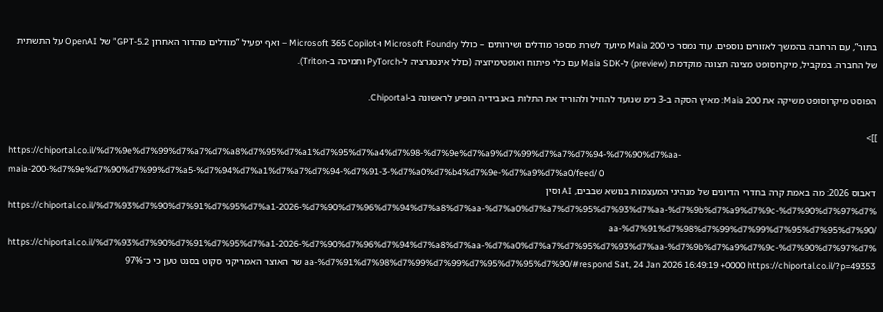בתור”, עם הרחבה בהמשך לאזורים נוספים. עוד נמסר כי Maia 200 מיועד לשרת מספר מודלים ושירותים – כולל Microsoft Foundry ו-Microsoft 365 Copilot – ואף יפעיל “מודלים מהדור האחרון GPT-5.2” של OpenAI על התשתית של החברה. במקביל, מיקרוסופט מציגה תצוגה מוקדמת (preview) ל-Maia SDK עם כלי פיתוח ואופטימיזציה (כולל אינטגרציה ל-PyTorch ותמיכה ב-Triton).

הפוסט מיקרוסופט משיקה את Maia 200: מאיץ הסקה ב-3 נ״מ שנועד להוזיל ולהוריד את התלות באנבידיה הופיע לראשונה ב-Chiportal.

]]>
https://chiportal.co.il/%d7%9e%d7%99%d7%a7%d7%a8%d7%95%d7%a1%d7%95%d7%a4%d7%98-%d7%9e%d7%a9%d7%99%d7%a7%d7%94-%d7%90%d7%aa-maia-200-%d7%9e%d7%90%d7%99%d7%a5-%d7%94%d7%a1%d7%a7%d7%94-%d7%91-3-%d7%a0%d7%b4%d7%9e-%d7%a9%d7%a0/feed/ 0
דאבוס 2026: מה באמת קרה בחדרי הדיונים של מנהיגי המעצמות בנושא שבבים, AI וסין https://chiportal.co.il/%d7%93%d7%90%d7%91%d7%95%d7%a1-2026-%d7%90%d7%96%d7%94%d7%a8%d7%aa-%d7%a0%d7%a7%d7%95%d7%93%d7%aa-%d7%9b%d7%a9%d7%9c-%d7%90%d7%97%d7%aa-%d7%91%d7%98%d7%99%d7%99%d7%95%d7%95%d7%90/ https://chiportal.co.il/%d7%93%d7%90%d7%91%d7%95%d7%a1-2026-%d7%90%d7%96%d7%94%d7%a8%d7%aa-%d7%a0%d7%a7%d7%95%d7%93%d7%aa-%d7%9b%d7%a9%d7%9c-%d7%90%d7%97%d7%aa-%d7%91%d7%98%d7%99%d7%99%d7%95%d7%95%d7%90/#respond Sat, 24 Jan 2026 16:49:19 +0000 https://chiportal.co.il/?p=49353 שר האוצר האמריקני סקוט בסנט טען כי כ־97%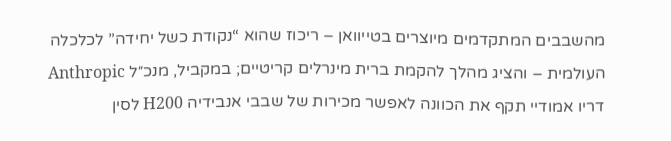מהשבבים המתקדמים מיוצרים בטייוואן – ריכוז שהוא “נקודת כשל יחידה” לכלכלה העולמית – והציג מהלך להקמת ברית מינרלים קריטיים; במקביל, מנכ״ל Anthropic דריו אמודיי תקף את הכוונה לאפשר מכירות של שבבי אנבידיה H200 לסין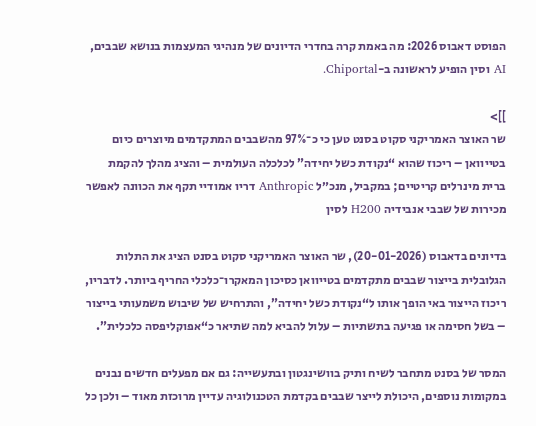הפוסט דאבוס 2026: מה באמת קרה בחדרי הדיונים של מנהיגי המעצמות בנושא שבבים, AI וסין הופיע לראשונה ב-Chiportal.

]]>
שר האוצר האמריקני סקוט בסנט טען כי כ־97% מהשבבים המתקדמים מיוצרים כיום בטייוואן – ריכוז שהוא “נקודת כשל יחידה” לכלכלה העולמית – והציג מהלך להקמת ברית מינרלים קריטיים; במקביל, מנכ״ל Anthropic דריו אמודיי תקף את הכוונה לאפשר מכירות של שבבי אנבידיה H200 לסין

בדיונים בדאבוס (20-01-2026), שר האוצר האמריקני סקוט בסנט הציג את התלות הגלובלית בייצור שבבים מתקדמים בטייוואן כסיכון המאקרו־כלכלי החריף ביותר. לדבריו, ריכוז הייצור באי הופך אותו ל“נקודת כשל יחידה”, והתרחיש של שיבוש משמעותי בייצור – בשל חסימה או פגיעה בתשתיות – עלול להביא למה שתיאר כ“אפוקליפסה כלכלית”.

המסר של בסנט מתחבר לשיח ותיק בוושינגטון ובתעשייה: גם אם מפעלים חדשים נבנים במקומות נוספים, היכולת לייצר שבבים בקדמת הטכנולוגיה עדיין מרוכזת מאוד – ולכן כל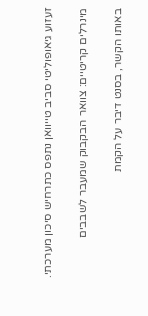זעזוע גיאופוליטי סביב טייוואן נתפס כתרחיש סיכון מערכתי.

מינרלים קריטיים: צוואר הבקבוק שמעבר לשבבים

באותו הקשר, בסנט דיבר על הקמת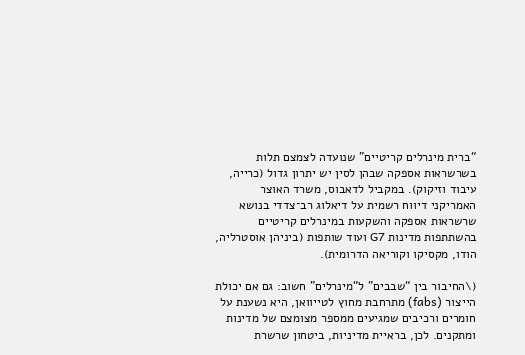“ברית מינרלים קריטיים” שנועדה לצמצם תלות בשרשראות אספקה שבהן לסין יש יתרון גדול (כרייה, עיבוד וזיקוק). במקביל לדאבוס, משרד האוצר האמריקני דיווח רשמית על דיאלוג רב־צדדי בנושא שרשראות אספקה והשקעות במינרלים קריטיים בהשתתפות מדינות G7 ועוד שותפות (ביניהן אוסטרליה, הודו, מקסיקו וקוריאה הדרומית).

(\החיבור בין “שבבים” ל“מינרלים” חשוב: גם אם יכולת הייצור (fabs) מתרחבת מחוץ לטייוואן, היא נשענת על חומרים ורכיבים שמגיעים ממספר מצומצם של מדינות ומתקנים. לכן, בראיית מדיניות, ביטחון שרשרת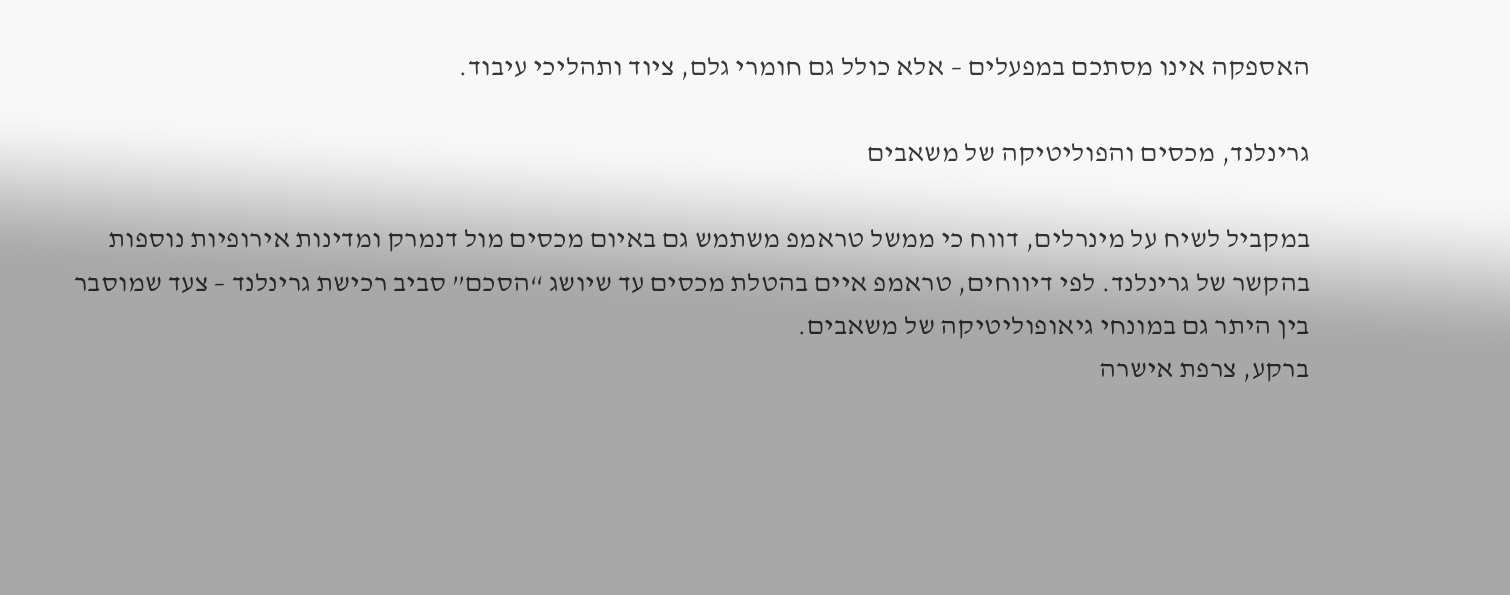האספקה אינו מסתכם במפעלים – אלא כולל גם חומרי גלם, ציוד ותהליכי עיבוד.

גרינלנד, מכסים והפוליטיקה של משאבים

במקביל לשיח על מינרלים, דווח כי ממשל טראמפ משתמש גם באיום מכסים מול דנמרק ומדינות אירופיות נוספות בהקשר של גרינלנד. לפי דיווחים, טראמפ איים בהטלת מכסים עד שיושג “הסכם” סביב רכישת גרינלנד – צעד שמוסבר בין היתר גם במונחי גיאופוליטיקה של משאבים.
ברקע, צרפת אישרה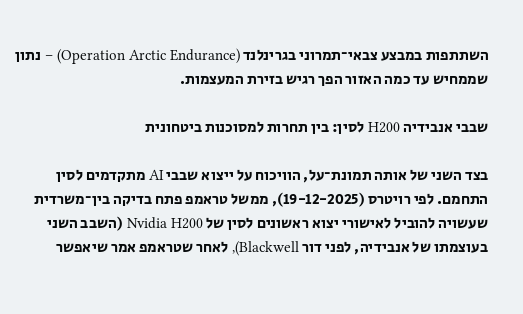השתתפות במבצע צבאי־תמרוני בגרינלנד (Operation Arctic Endurance) – נתון שממחיש עד כמה האזור הפך רגיש בזירת המעצמות.

שבבי אנבידיה H200 לסין: בין תחרות למסוכנות ביטחונית

בצד השני של אותה תמונת־על, הוויכוח על ייצוא שבבי AI מתקדמים לסין התחמם. לפי רויטרס (19-12-2025), ממשל טראמפ פתח בדיקה בין־משרדית שעשויה להוביל לאישורי יצוא ראשונים לסין של Nvidia H200 (השבב השני בעוצמתו של אנבידיה, לפני דור Blackwell), לאחר שטראמפ אמר שיאפשר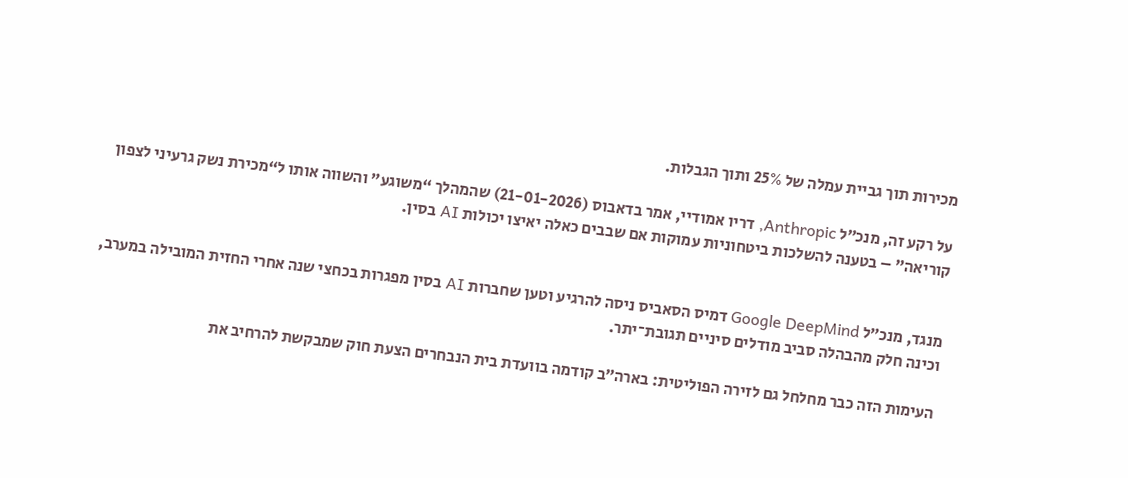מכירות תוך גביית עמלה של 25% ותוך הגבלות.

על רקע זה, מנכ״ל Anthropic, דריו אמודיי, אמר בדאבוס (21-01-2026) שהמהלך “משוגע” והשווה אותו ל“מכירת נשק גרעיני לצפון קוריאה” – בטענה להשלכות ביטחוניות עמוקות אם שבבים כאלה יאיצו יכולות AI בסין.


מנגד, מנכ״ל Google DeepMind דמיס הסאביס ניסה להרגיע וטען שחברות AI בסין מפגרות בכחצי שנה אחרי החזית המובילה במערב, וכינה חלק מהבהלה סביב מודלים סיניים תגובת־יתר.

העימות הזה כבר מחלחל גם לזירה הפוליטית: בארה״ב קודמה בוועדת בית הנבחרים הצעת חוק שמבקשת להרחיב את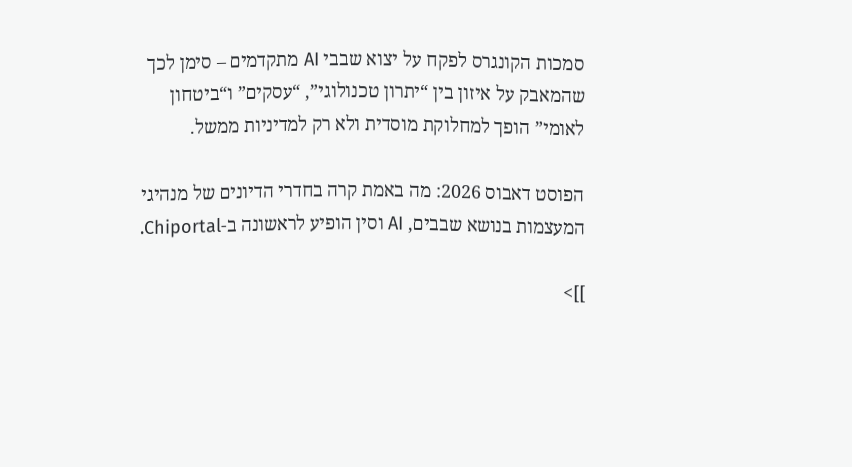סמכות הקונגרס לפקח על יצוא שבבי AI מתקדמים – סימן לכך שהמאבק על איזון בין “יתרון טכנולוגי”, “עסקים” ו“ביטחון לאומי” הופך למחלוקת מוסדית ולא רק למדיניות ממשל.

הפוסט דאבוס 2026: מה באמת קרה בחדרי הדיונים של מנהיגי המעצמות בנושא שבבים, AI וסין הופיע לראשונה ב-Chiportal.

]]>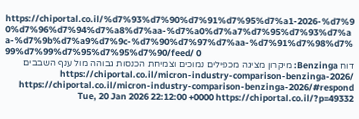https://chiportal.co.il/%d7%93%d7%90%d7%91%d7%95%d7%a1-2026-%d7%90%d7%96%d7%94%d7%a8%d7%aa-%d7%a0%d7%a7%d7%95%d7%93%d7%aa-%d7%9b%d7%a9%d7%9c-%d7%90%d7%97%d7%aa-%d7%91%d7%98%d7%99%d7%99%d7%95%d7%95%d7%90/feed/ 0
דוח Benzinga: מיקרון מציגה מכפילים נמוכים וצמיחת הכנסות גבוהה מול ענף השבבים https://chiportal.co.il/micron-industry-comparison-benzinga-2026/ https://chiportal.co.il/micron-industry-comparison-benzinga-2026/#respond Tue, 20 Jan 2026 22:12:00 +0000 https://chiportal.co.il/?p=49332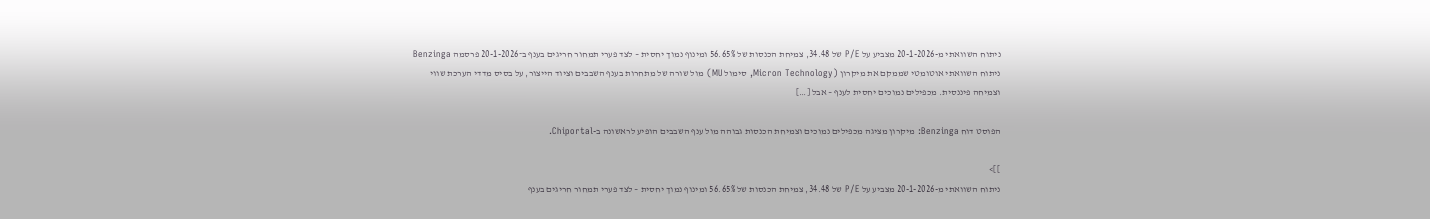ניתוח השוואתי מ-20-1-2026 מצביע על P/E של 34.48, צמיחת הכנסות של 56.65% ומינוף נמוך יחסית – לצד פערי תמחור חריגים בענף ב־20-1-2026 פרסמה Benzinga ניתוח השוואתי אוטומטי שממקם את מיקרון (Micron Technology, סימול MU) מול שורה של מתחרות בענף השבבים וציוד הייצור, על בסיס מדדי הערכת שווי וצמיחה פיננסית. מכפילים נמוכים יחסית לענף – אבל […]

הפוסט דוח Benzinga: מיקרון מציגה מכפילים נמוכים וצמיחת הכנסות גבוהה מול ענף השבבים הופיע לראשונה ב-Chiportal.

]]>
ניתוח השוואתי מ-20-1-2026 מצביע על P/E של 34.48, צמיחת הכנסות של 56.65% ומינוף נמוך יחסית – לצד פערי תמחור חריגים בענף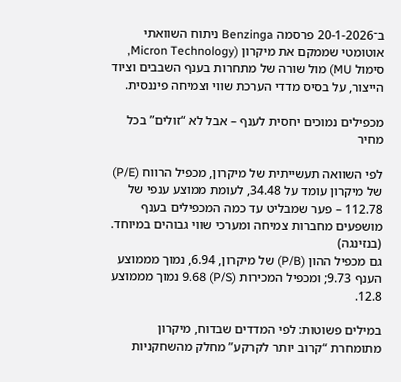ב־20-1-2026 פרסמה Benzinga ניתוח השוואתי אוטומטי שממקם את מיקרון (Micron Technology, סימול MU) מול שורה של מתחרות בענף השבבים וציוד הייצור, על בסיס מדדי הערכת שווי וצמיחה פיננסית.

מכפילים נמוכים יחסית לענף – אבל לא “זולים” בכל מחיר

לפי השוואה תעשייתית של מיקרון, מכפיל הרווח (P/E) של מיקרון עומד על 34.48, לעומת ממוצע ענפי של 112.78 – פער שמבליט עד כמה המכפילים בענף מושפעים מחברות צמיחה ומערכי שווי גבוהים במיוחד. (בנזינגה)
גם מכפיל ההון (P/B) של מיקרון, 6.94, נמוך מממוצע הענף 9.73; ומכפיל המכירות (P/S) 9.68 נמוך מממוצע 12.8.

במילים פשוטות: לפי המדדים שבדוח, מיקרון מתומחרת “קרוב יותר לקרקע” מחלק מהשחקניות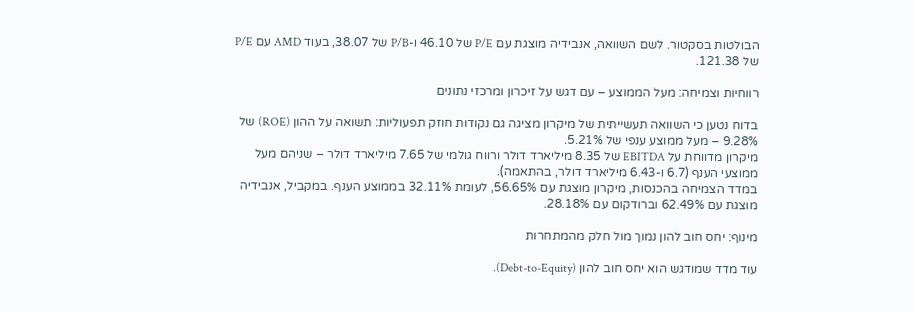הבולטות בסקטור. לשם השוואה, אנבידיה מוצגת עם P/E של 46.10 ו-P/B של 38.07, בעוד AMD עם P/E של 121.38.

רווחיות וצמיחה: מעל הממוצע – עם דגש על זיכרון ומרכזי נתונים

בדוח נטען כי השוואה תעשייתית של מיקרון מציגה גם נקודות חוזק תפעוליות: תשואה על ההון (ROE) של 9.28% – מעל ממוצע ענפי של 5.21%.
מיקרון מדווחת על EBITDA של 8.35 מיליארד דולר ורווח גולמי של 7.65 מיליארד דולר – שניהם מעל ממוצעי הענף (6.7 ו-6.43 מיליארד דולר, בהתאמה).
במדד הצמיחה בהכנסות, מיקרון מוצגת עם 56.65%, לעומת 32.11% בממוצע הענף. במקביל, אנבידיה מוצגת עם 62.49% וברודקום עם 28.18%.

מינוף: יחס חוב להון נמוך מול חלק מהמתחרות

עוד מדד שמודגש הוא יחס חוב להון (Debt-to-Equity).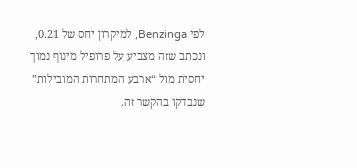לפי Benzinga, למיקרון יחס של 0.21, ונכתב שזה מצביע על פרופיל מינוף נמוך יחסית מול “ארבע המתחרות המובילות” שנבדקו בהקשר זה.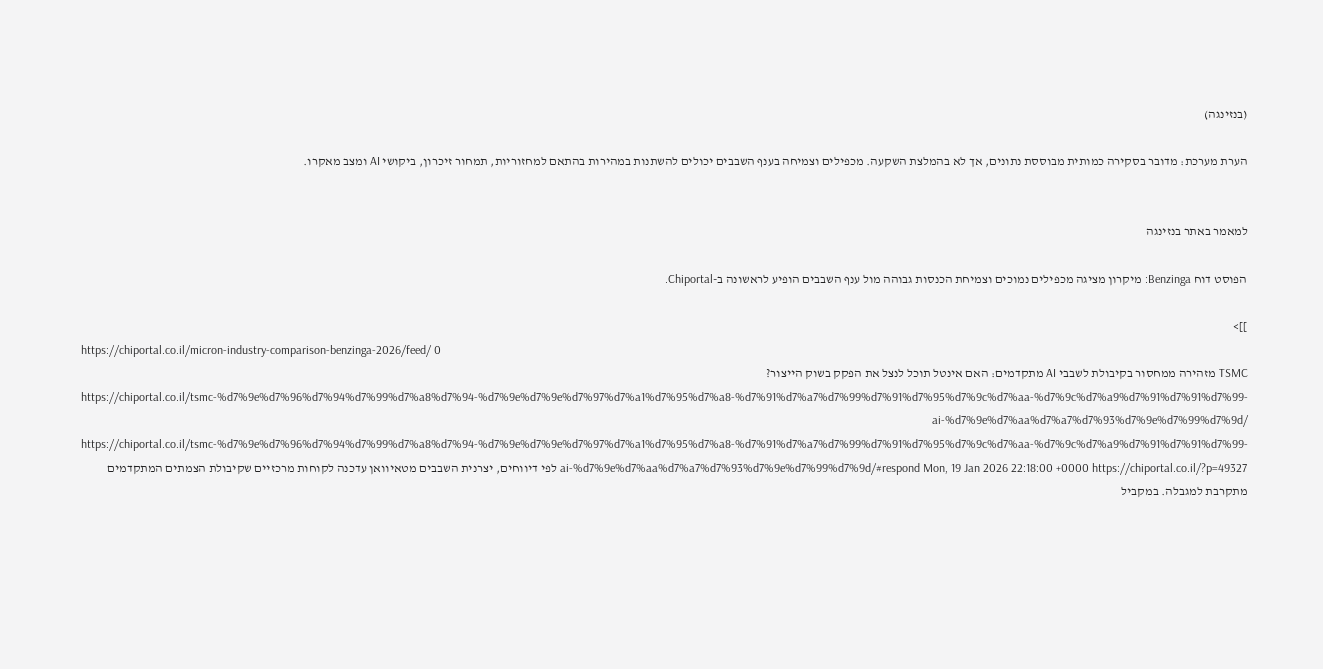(בנזינגה)

הערת מערכת: מדובר בסקירה כמותית מבוססת נתונים, אך לא בהמלצת השקעה. מכפילים וצמיחה בענף השבבים יכולים להשתנות במהירות בהתאם למחזוריות, תמחור זיכרון, ביקושי AI ומצב מאקרו.


למאמר באתר בנזינגה

הפוסט דוח Benzinga: מיקרון מציגה מכפילים נמוכים וצמיחת הכנסות גבוהה מול ענף השבבים הופיע לראשונה ב-Chiportal.

]]>
https://chiportal.co.il/micron-industry-comparison-benzinga-2026/feed/ 0
TSMC מזהירה ממחסור בקיבולת לשבבי AI מתקדמים: האם אינטל תוכל לנצל את הפקק בשוק הייצור? https://chiportal.co.il/tsmc-%d7%9e%d7%96%d7%94%d7%99%d7%a8%d7%94-%d7%9e%d7%9e%d7%97%d7%a1%d7%95%d7%a8-%d7%91%d7%a7%d7%99%d7%91%d7%95%d7%9c%d7%aa-%d7%9c%d7%a9%d7%91%d7%91%d7%99-ai-%d7%9e%d7%aa%d7%a7%d7%93%d7%9e%d7%99%d7%9d/ https://chiportal.co.il/tsmc-%d7%9e%d7%96%d7%94%d7%99%d7%a8%d7%94-%d7%9e%d7%9e%d7%97%d7%a1%d7%95%d7%a8-%d7%91%d7%a7%d7%99%d7%91%d7%95%d7%9c%d7%aa-%d7%9c%d7%a9%d7%91%d7%91%d7%99-ai-%d7%9e%d7%aa%d7%a7%d7%93%d7%9e%d7%99%d7%9d/#respond Mon, 19 Jan 2026 22:18:00 +0000 https://chiportal.co.il/?p=49327 לפי דיווחים, יצרנית השבבים מטאיוואן עדכנה לקוחות מרכזיים שקיבולת הצמתים המתקדמים מתקרבת למגבלה. במקביל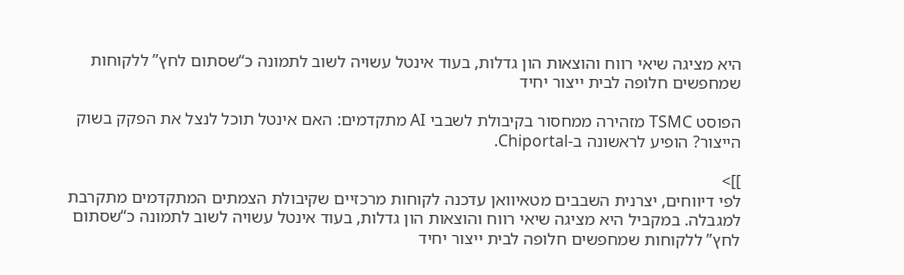היא מציגה שיאי רווח והוצאות הון גדלות, בעוד אינטל עשויה לשוב לתמונה כ“שסתום לחץ” ללקוחות שמחפשים חלופה לבית ייצור יחיד

הפוסט TSMC מזהירה ממחסור בקיבולת לשבבי AI מתקדמים: האם אינטל תוכל לנצל את הפקק בשוק הייצור? הופיע לראשונה ב-Chiportal.

]]>
לפי דיווחים, יצרנית השבבים מטאיוואן עדכנה לקוחות מרכזיים שקיבולת הצמתים המתקדמים מתקרבת למגבלה. במקביל היא מציגה שיאי רווח והוצאות הון גדלות, בעוד אינטל עשויה לשוב לתמונה כ“שסתום לחץ” ללקוחות שמחפשים חלופה לבית ייצור יחיד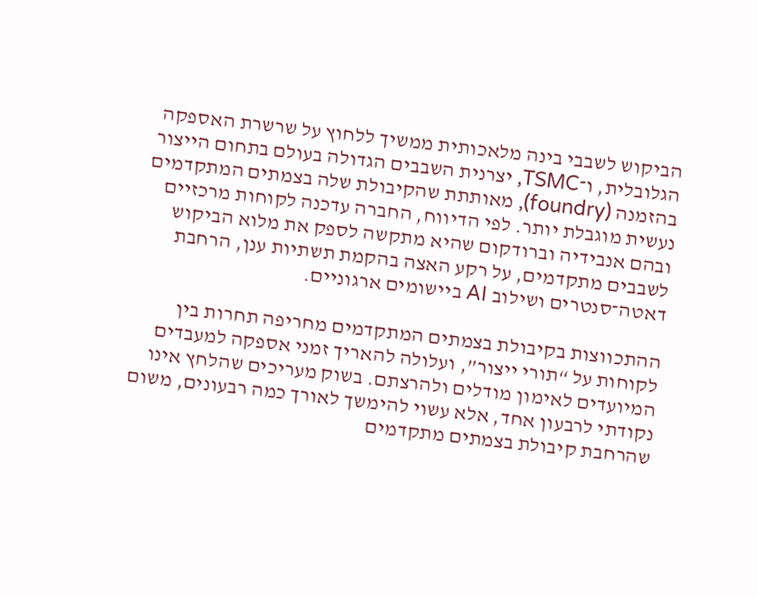הביקוש לשבבי בינה מלאכותית ממשיך ללחוץ על שרשרת האספקה הגלובלית, ו־TSMC, יצרנית השבבים הגדולה בעולם בתחום הייצור בהזמנה (foundry), מאותתת שהקיבולת שלה בצמתים המתקדמים נעשית מוגבלת יותר. לפי הדיווח, החברה עדכנה לקוחות מרכזיים ובהם אנבידיה וברודקום שהיא מתקשה לספק את מלוא הביקוש לשבבים מתקדמים, על רקע האצה בהקמת תשתיות ענן, הרחבת דאטה־סנטרים ושילוב AI ביישומים ארגוניים.

ההתכווצות בקיבולת בצמתים המתקדמים מחריפה תחרות בין לקוחות על “תורי ייצור”, ועלולה להאריך זמני אספקה למעבדים המיועדים לאימון מודלים ולהרצתם. בשוק מעריכים שהלחץ אינו נקודתי לרבעון אחד, אלא עשוי להימשך לאורך כמה רבעונים, משום שהרחבת קיבולת בצמתים מתקדמים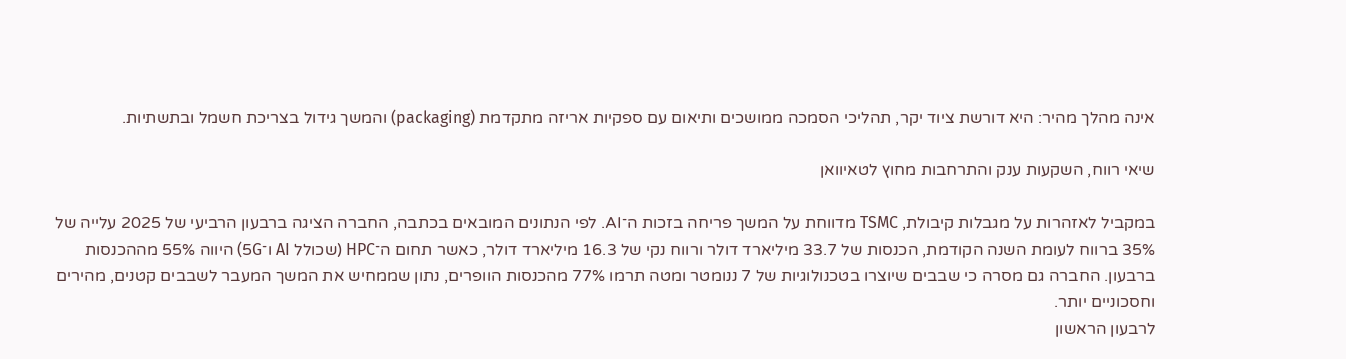אינה מהלך מהיר: היא דורשת ציוד יקר, תהליכי הסמכה ממושכים ותיאום עם ספקיות אריזה מתקדמת (packaging) והמשך גידול בצריכת חשמל ובתשתיות.

שיאי רווח, השקעות ענק והתרחבות מחוץ לטאיוואן

במקביל לאזהרות על מגבלות קיבולת, TSMC מדווחת על המשך פריחה בזכות ה־AI. לפי הנתונים המובאים בכתבה, החברה הציגה ברבעון הרביעי של 2025 עלייה של 35% ברווח לעומת השנה הקודמת, הכנסות של 33.7 מיליארד דולר ורווח נקי של 16.3 מיליארד דולר, כאשר תחום ה־HPC (שכולל AI ו־5G) היווה 55% מההכנסות ברבעון. החברה גם מסרה כי שבבים שיוצרו בטכנולוגיות של 7 ננומטר ומטה תרמו 77% מהכנסות הוופרים, נתון שממחיש את המשך המעבר לשבבים קטנים, מהירים וחסכוניים יותר.
לרבעון הראשון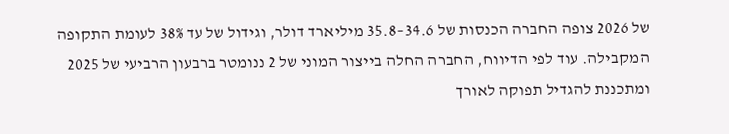של 2026 צופה החברה הכנסות של 34.6–35.8 מיליארד דולר, וגידול של עד 38% לעומת התקופה המקבילה. עוד לפי הדיווח, החברה החלה בייצור המוני של 2 ננומטר ברבעון הרביעי של 2025 ומתכננת להגדיל תפוקה לאורך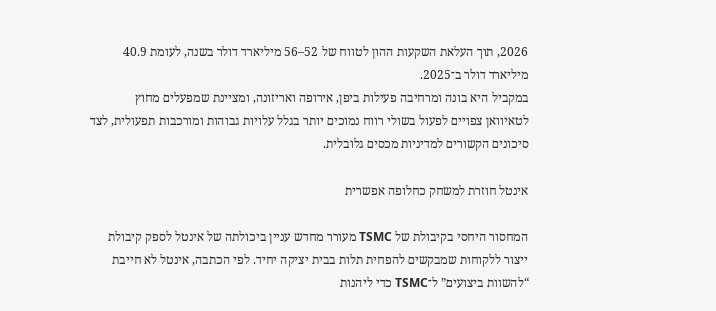2026, תוך העלאת השקעות ההון לטווח של 52–56 מיליארד דולר בשנה, לעומת 40.9 מיליארד דולר ב־2025.
במקביל היא בונה ומרחיבה פעילות ביפן, אירופה ואריזונה, ומציינת שמפעלים מחוץ לטאיוואן צפויים לפעול בשולי רווח נמוכים יותר בגלל עלויות גבוהות ומורכבות תפעולית, לצד סיכונים הקשורים למדיניות מכסים גלובלית.

אינטל חוזרת למשחק כחלופה אפשרית

המחסור היחסי בקיבולת של TSMC מעורר מחדש עניין ביכולתה של אינטל לספק קיבולת ייצור ללקוחות שמבקשים להפחית תלות בבית יציקה יחיד. לפי הכתבה, אינטל לא חייבת “להשוות ביצועים” ל־TSMC כדי ליהנות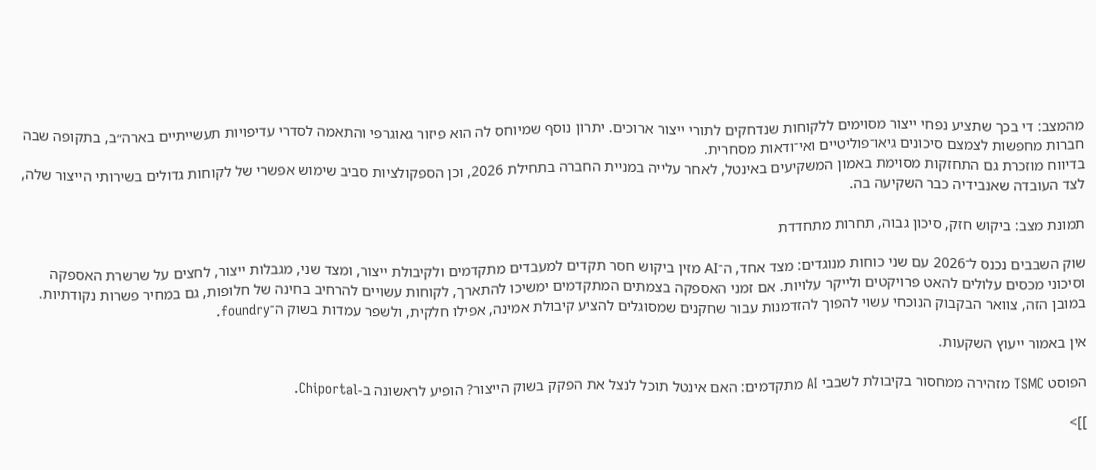מהמצב: די בכך שתציע נפחי ייצור מסוימים ללקוחות שנדחקים לתורי ייצור ארוכים. יתרון נוסף שמיוחס לה הוא פיזור גאוגרפי והתאמה לסדרי עדיפויות תעשייתיים בארה״ב, בתקופה שבה חברות מחפשות לצמצם סיכונים גיאו־פוליטיים ואי־ודאות מסחרית.
בדיווח מוזכרת גם התחזקות מסוימת באמון המשקיעים באינטל, לאחר עלייה במניית החברה בתחילת 2026, וכן הספקולציות סביב שימוש אפשרי של לקוחות גדולים בשירותי הייצור שלה, לצד העובדה שאנבידיה כבר השקיעה בה.

תמונת מצב: ביקוש חזק, סיכון גבוה, תחרות מתחדדת

שוק השבבים נכנס ל־2026 עם שני כוחות מנוגדים: מצד אחד, ה־AI מזין ביקוש חסר תקדים למעבדים מתקדמים ולקיבולת ייצור, ומצד שני, מגבלות ייצור, לחצים על שרשרת האספקה וסיכוני מכסים עלולים להאט פרויקטים ולייקר עלויות. אם זמני האספקה בצמתים המתקדמים ימשיכו להתארך, לקוחות עשויים להרחיב בחינה של חלופות, גם במחיר פשרות נקודתיות. במובן הזה, צוואר הבקבוק הנוכחי עשוי להפוך להזדמנות עבור שחקנים שמסוגלים להציע קיבולת אמינה, אפילו חלקית, ולשפר עמדות בשוק ה־foundry.

אין באמור ייעוץ השקעות.

הפוסט TSMC מזהירה ממחסור בקיבולת לשבבי AI מתקדמים: האם אינטל תוכל לנצל את הפקק בשוק הייצור? הופיע לראשונה ב-Chiportal.

]]>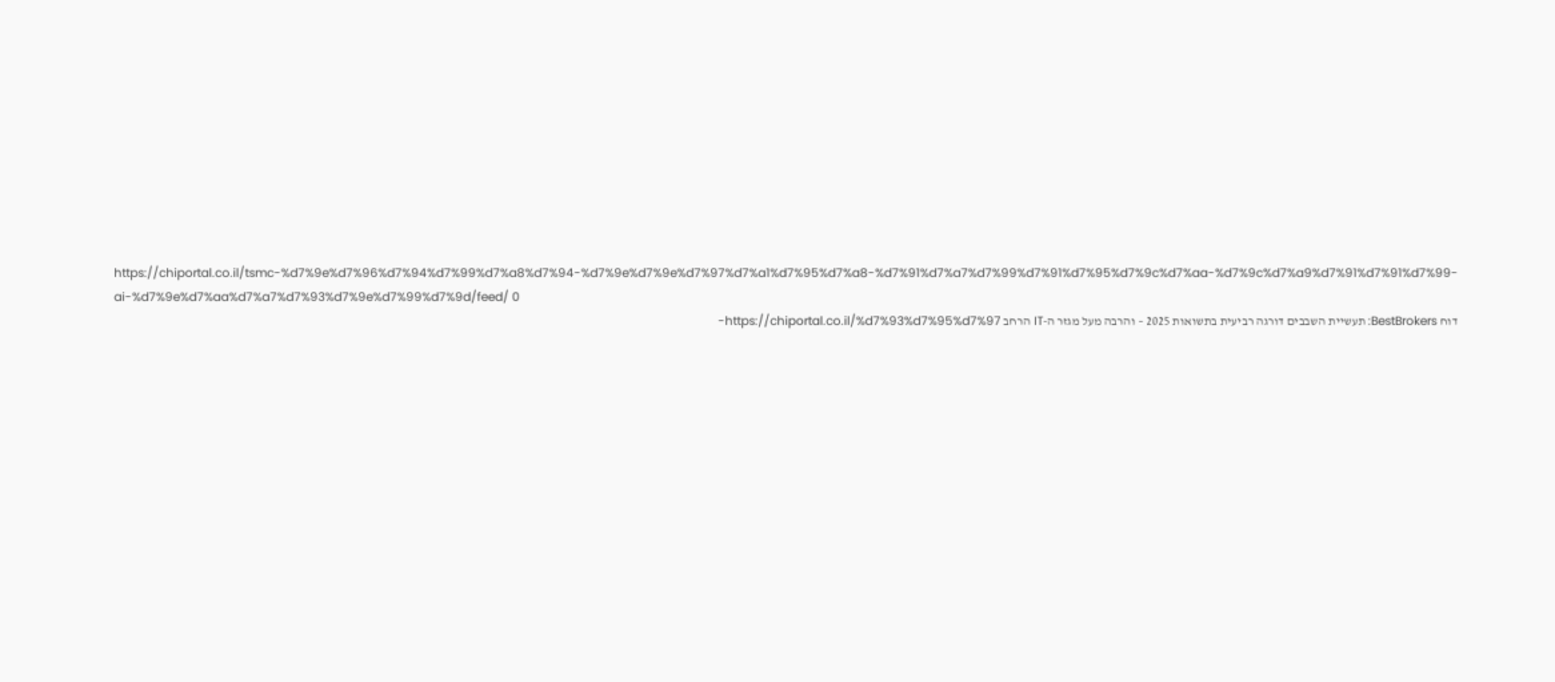https://chiportal.co.il/tsmc-%d7%9e%d7%96%d7%94%d7%99%d7%a8%d7%94-%d7%9e%d7%9e%d7%97%d7%a1%d7%95%d7%a8-%d7%91%d7%a7%d7%99%d7%91%d7%95%d7%9c%d7%aa-%d7%9c%d7%a9%d7%91%d7%91%d7%99-ai-%d7%9e%d7%aa%d7%a7%d7%93%d7%9e%d7%99%d7%9d/feed/ 0
דוח BestBrokers: תעשיית השבבים דורגה רביעית בתשואות 2025 – והרבה מעל מגזר ה-IT הרחב https://chiportal.co.il/%d7%93%d7%95%d7%97-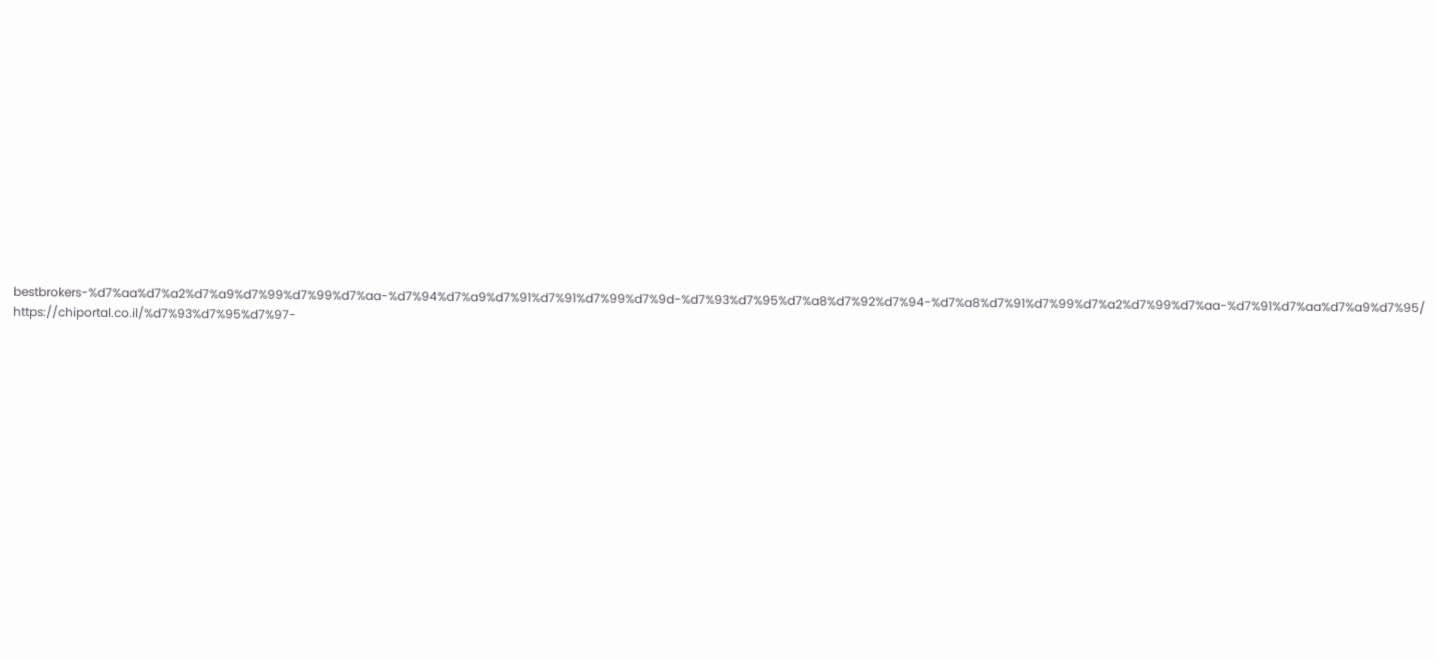bestbrokers-%d7%aa%d7%a2%d7%a9%d7%99%d7%99%d7%aa-%d7%94%d7%a9%d7%91%d7%91%d7%99%d7%9d-%d7%93%d7%95%d7%a8%d7%92%d7%94-%d7%a8%d7%91%d7%99%d7%a2%d7%99%d7%aa-%d7%91%d7%aa%d7%a9%d7%95/ https://chiportal.co.il/%d7%93%d7%95%d7%97-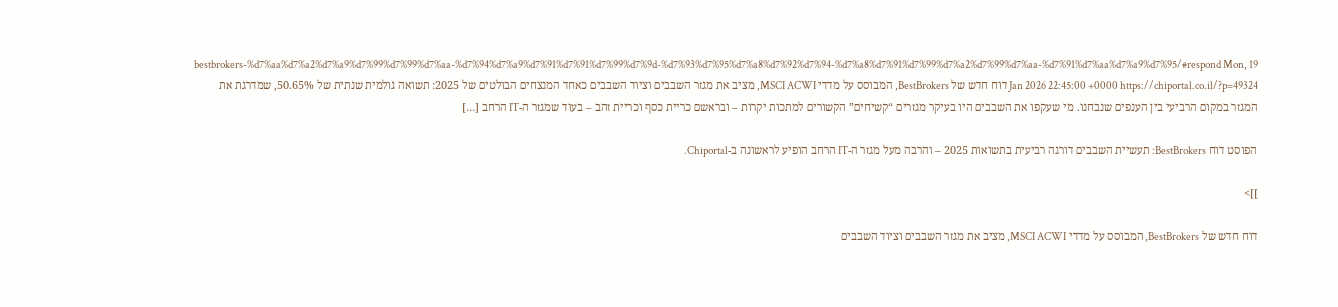bestbrokers-%d7%aa%d7%a2%d7%a9%d7%99%d7%99%d7%aa-%d7%94%d7%a9%d7%91%d7%91%d7%99%d7%9d-%d7%93%d7%95%d7%a8%d7%92%d7%94-%d7%a8%d7%91%d7%99%d7%a2%d7%99%d7%aa-%d7%91%d7%aa%d7%a9%d7%95/#respond Mon, 19 Jan 2026 22:45:00 +0000 https://chiportal.co.il/?p=49324 דוח חדש של BestBrokers, המבוסס על מדדי MSCI ACWI, מציב את מגזר השבבים וציוד השבבים כאחד המנצחים הבולטים של 2025: תשואה גולמית שנתית של 50.65%, שמדרגת את המגזר במקום הרביעי בין הענפים שנבחנו. מי שעקפו את השבבים היו בעיקר מגזרים “קשיחים” הקשורים למתכות יקרות – ובראשם כריית כסף וכריית זהב – בעוד שמגזר ה-IT הרחב […]

הפוסט דוח BestBrokers: תעשיית השבבים דורגה רביעית בתשואות 2025 – והרבה מעל מגזר ה-IT הרחב הופיע לראשונה ב-Chiportal.

]]>

דוח חדש של BestBrokers, המבוסס על מדדי MSCI ACWI, מציב את מגזר השבבים וציוד השבבים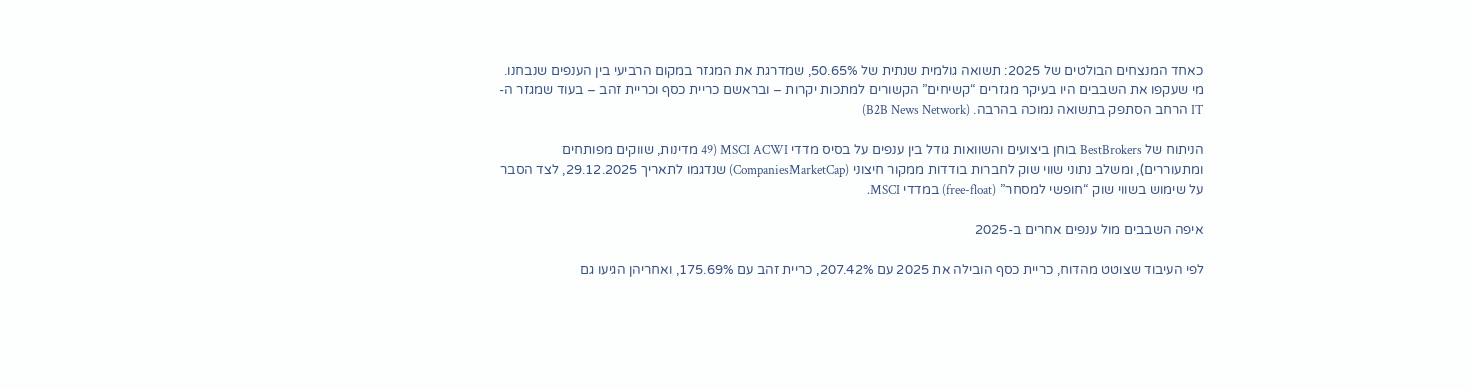כאחד המנצחים הבולטים של 2025: תשואה גולמית שנתית של 50.65%, שמדרגת את המגזר במקום הרביעי בין הענפים שנבחנו. מי שעקפו את השבבים היו בעיקר מגזרים “קשיחים” הקשורים למתכות יקרות – ובראשם כריית כסף וכריית זהב – בעוד שמגזר ה-IT הרחב הסתפק בתשואה נמוכה בהרבה. (B2B News Network)

הניתוח של BestBrokers בוחן ביצועים והשוואות גודל בין ענפים על בסיס מדדי MSCI ACWI (49 מדינות, שווקים מפותחים ומתעוררים), ומשלב נתוני שווי שוק לחברות בודדות ממקור חיצוני (CompaniesMarketCap) שנדגמו לתאריך 29.12.2025, לצד הסבר על שימוש בשווי שוק “חופשי למסחר” (free-float) במדדי MSCI.

איפה השבבים מול ענפים אחרים ב-2025

לפי העיבוד שצוטט מהדוח, כריית כסף הובילה את 2025 עם 207.42%, כריית זהב עם 175.69%, ואחריהן הגיעו גם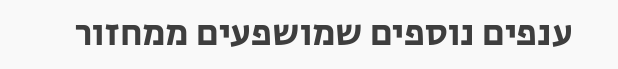ענפים נוספים שמושפעים ממחזור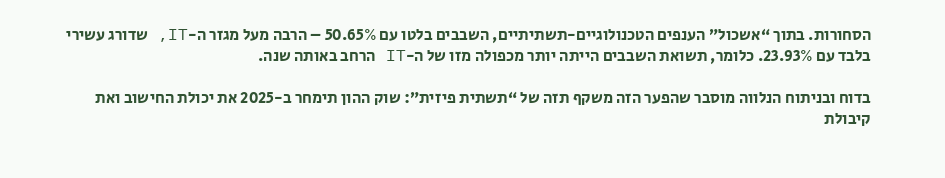הסחורות. בתוך “אשכול” הענפים הטכנולוגיים-תשתיתיים, השבבים בלטו עם 50.65% – הרבה מעל מגזר ה-IT, שדורג עשירי בלבד עם 23.93%. כלומר, תשואת השבבים הייתה יותר מכפולה מזו של ה-IT הרחב באותה שנה.

בדוח ובניתוח הנלווה מוסבר שהפער הזה משקף תזה של “תשתית פיזית”: שוק ההון תימחר ב-2025 את יכולת החישוב ואת קיבולת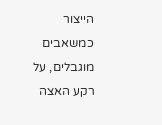הייצור כמשאבים מוגבלים, על רקע האצה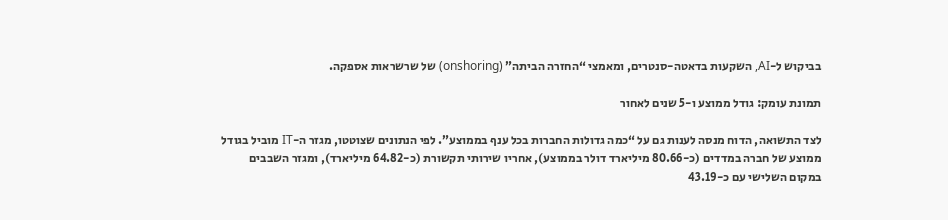בביקוש ל-AI, השקעות בדאטה-סנטרים, ומאמצי “החזרה הביתה” (onshoring) של שרשראות אספקה.

תמונת עומק: גודל ממוצע ו-5 שנים לאחור

לצד התשואה, הדוח מנסה לענות גם על “כמה גדולות החברות בכל ענף בממוצע”. לפי הנתונים שצוטטו, מגזר ה-IT מוביל בגודל ממוצע של חברה במדדים (כ-80.66 מיליארד דולר בממוצע), אחריו שירותי תקשורת (כ-64.82 מיליארד), ומגזר השבבים במקום השלישי עם כ-43.19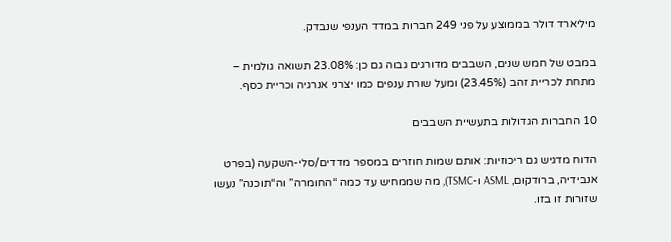מיליארד דולר בממוצע על פני 249 חברות במדד הענפי שנבדק.

במבט של חמש שנים, השבבים מדורגים גבוה גם כן: 23.08% תשואה גולמית – מתחת לכריית זהב (23.45%) ומעל שורת ענפים כמו יצרני אנרגיה וכריית כסף.

10 החברות הגדולות בתעשיית השבבים

הדוח מדגיש גם ריכוזיות: אותם שמות חוזרים במספר מדדים/סלי-השקעה (בפרט אנבידיה, ברודקום, ASML ו-TSMC), מה שממחיש עד כמה “החומרה” וה“תוכנה” נעשו שזורות זו בזו.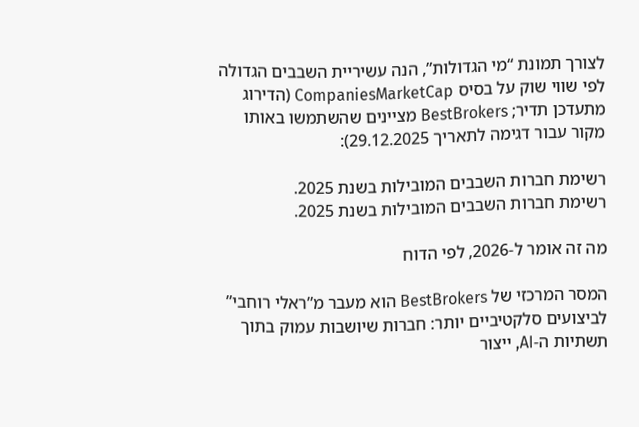לצורך תמונת “מי הגדולות”, הנה עשיריית השבבים הגדולה לפי שווי שוק על בסיס CompaniesMarketCap (הדירוג מתעדכן תדיר; BestBrokers מציינים שהשתמשו באותו מקור עבור דגימה לתאריך 29.12.2025):

רשימת חברות השבבים המובילות בשנת 2025.
רשימת חברות השבבים המובילות בשנת 2025.

מה זה אומר ל-2026, לפי הדוח

המסר המרכזי של BestBrokers הוא מעבר מ”ראלי רוחבי” לביצועים סלקטיביים יותר: חברות שיושבות עמוק בתוך תשתיות ה-AI, ייצור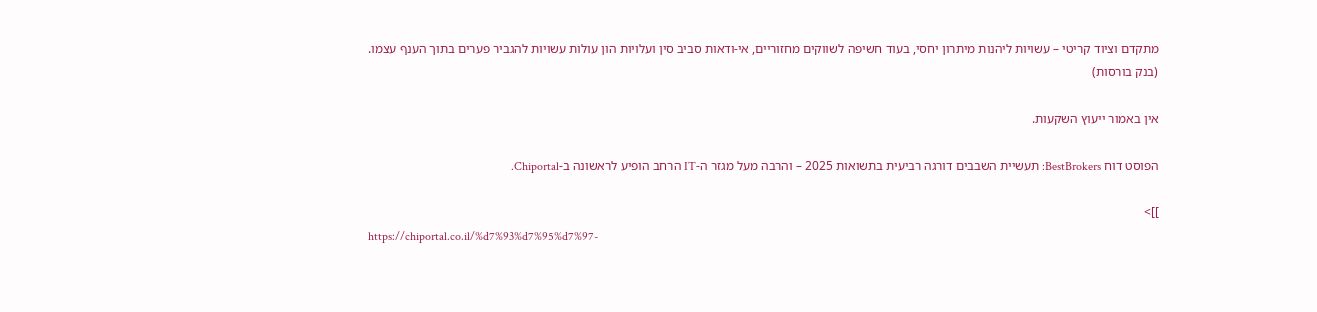מתקדם וציוד קריטי – עשויות ליהנות מיתרון יחסי, בעוד חשיפה לשווקים מחזוריים, אי-ודאות סביב סין ועלויות הון עולות עשויות להגביר פערים בתוך הענף עצמו. (בנק בורסות)

אין באמור ייעוץ השקעות.

הפוסט דוח BestBrokers: תעשיית השבבים דורגה רביעית בתשואות 2025 – והרבה מעל מגזר ה-IT הרחב הופיע לראשונה ב-Chiportal.

]]>
https://chiportal.co.il/%d7%93%d7%95%d7%97-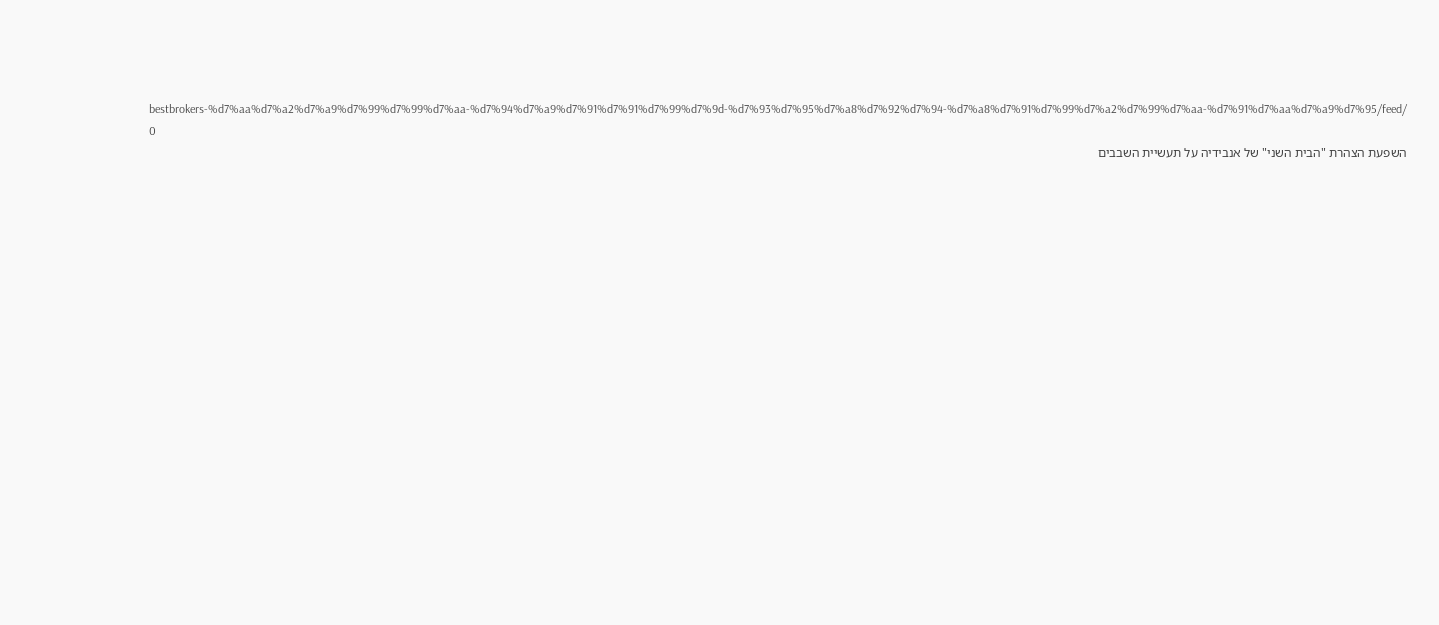bestbrokers-%d7%aa%d7%a2%d7%a9%d7%99%d7%99%d7%aa-%d7%94%d7%a9%d7%91%d7%91%d7%99%d7%9d-%d7%93%d7%95%d7%a8%d7%92%d7%94-%d7%a8%d7%91%d7%99%d7%a2%d7%99%d7%aa-%d7%91%d7%aa%d7%a9%d7%95/feed/ 0
השפעת הצהרת "הבית השני" של אנבידיה על תעשיית השבבים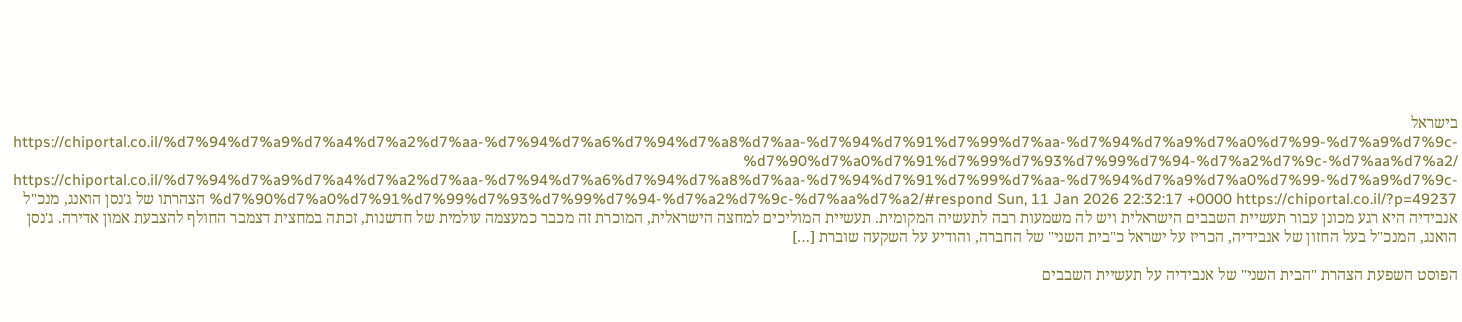בישראל https://chiportal.co.il/%d7%94%d7%a9%d7%a4%d7%a2%d7%aa-%d7%94%d7%a6%d7%94%d7%a8%d7%aa-%d7%94%d7%91%d7%99%d7%aa-%d7%94%d7%a9%d7%a0%d7%99-%d7%a9%d7%9c-%d7%90%d7%a0%d7%91%d7%99%d7%93%d7%99%d7%94-%d7%a2%d7%9c-%d7%aa%d7%a2/ https://chiportal.co.il/%d7%94%d7%a9%d7%a4%d7%a2%d7%aa-%d7%94%d7%a6%d7%94%d7%a8%d7%aa-%d7%94%d7%91%d7%99%d7%aa-%d7%94%d7%a9%d7%a0%d7%99-%d7%a9%d7%9c-%d7%90%d7%a0%d7%91%d7%99%d7%93%d7%99%d7%94-%d7%a2%d7%9c-%d7%aa%d7%a2/#respond Sun, 11 Jan 2026 22:32:17 +0000 https://chiportal.co.il/?p=49237 הצהרתו של ג'נסן הואנג, מנכ"ל אנבידיה היא רגע מכונן עבור תעשיית השבבים הישראלית ויש לה משמעות רבה לתעשיה המקומית. תעשיית המוליכים למחצה הישראלית, המוכרת זה מכבר כמעצמה עולמית של חדשנות, זכתה במחצית דצמבר החולף להצבעת אמון אדירה. ג'נסן הואנג, המנכ"ל בעל החזון של אנבידיה, הכריז על ישראל כ"בית השני" של החברה, והודיע על השקעה שוברת […]

הפוסט השפעת הצהרת "הבית השני" של אנבידיה על תעשיית השבבים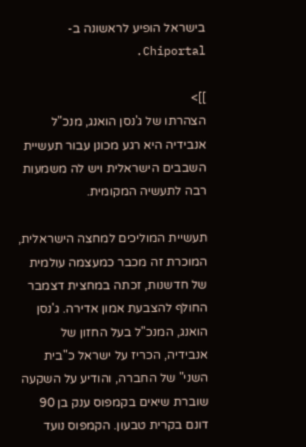בישראל הופיע לראשונה ב-Chiportal.

]]>
הצהרתו של ג'נסן הואנג, מנכ"ל אנבידיה היא רגע מכונן עבור תעשיית השבבים הישראלית ויש לה משמעות רבה לתעשיה המקומית.

תעשיית המוליכים למחצה הישראלית, המוכרת זה מכבר כמעצמה עולמית של חדשנות, זכתה במחצית דצמבר החולף להצבעת אמון אדירה. ג'נסן הואנג, המנכ"ל בעל החזון של אנבידיה, הכריז על ישראל כ"בית השני" של החברה, והודיע על השקעה שוברת שיאים בקמפוס ענק בן 90 דונם בקרית טבעון. הקמפוס נועד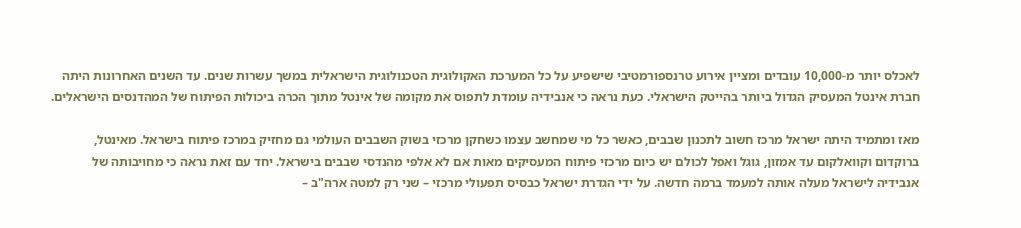לאכלס יותר מ-10,000 עובדים ומציין אירוע טרנספורמטיבי שישפיע על כל המערכת האקולוגית הטכנולוגית הישראלית במשך עשרות שנים. עד השנים האחרונות היתה חברת אינטל המעסיק הגדול ביותר בהייטק הישראלי. כעת נראה כי אנבידיה עומדת לתפוס את מקומה של אינטל מתוך הכרה ביכולות הפיתוח של המהדנסים הישראלים.

מאז ומתמיד היתה ישראל מרכז חשוב לתכנון שבבים, כאשר כל מי שמחשב עצמו כשחקן מרכזי בשוק השבבים העולמי גם מחזיק במרכז פיתוח בישראל. מאינטל, ברוקדום וקוואלקום עד אמזון, גוגל ואפל לכולם יש כיום מרכזי פיתוח המעסיקים מאות אם לא אלפי מהנדסי שבבים בישראל. יחד עם זאת נראה כי מחויבותה של אנבידיה לישראל מעלה אותה למעמד ברמה חדשה. על ידי הגדרת ישראל כבסיס תפעולי מרכזי – שני רק למטה ארה"ב –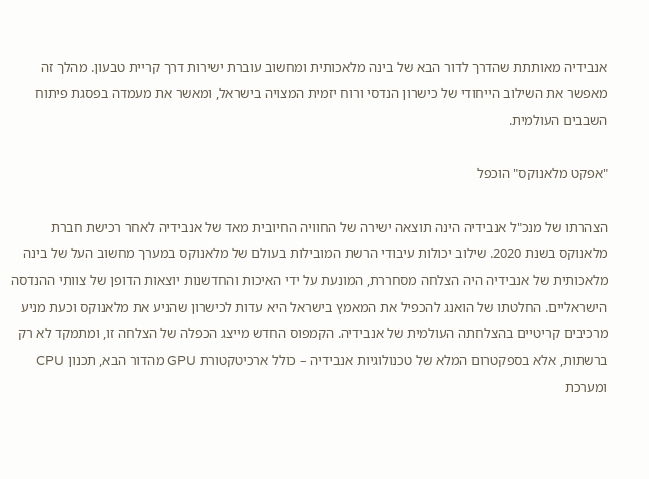אנבידיה מאותתת שהדרך לדור הבא של בינה מלאכותית ומחשוב עוברת ישירות דרך קריית טבעון. מהלך זה מאפשר את השילוב הייחודי של כישרון הנדסי ורוח יזמית המצויה בישראל, ומאשר את מעמדה בפסגת פיתוח השבבים העולמית.

"אפקט מלאנוקס" הוכפל

הצהרתו של מנכ"ל אנבידיה הינה תוצאה ישירה של החוויה החיובית מאד של אנבידיה לאחר רכישת חברת מלאנוקס בשנת 2020. שילוב יכולות עיבודי הרשת המובילות בעולם של מלאנוקס במערך מחשוב העל של בינה מלאכותית של אנבידיה היה הצלחה מסחררת, המונעת על ידי האיכות והחדשנות יוצאות הדופן של צוותי ההנדסה הישראליים. החלטתו של הואנג להכפיל את המאמץ בישראל היא עדות לכישרון שהניע את מלאנוקס וכעת מניע מרכיבים קריטיים בהצלחתה העולמית של אנבידיה. הקמפוס החדש מייצג הכפלה של הצלחה זו, ומתמקד לא רק ברשתות, אלא בספקטרום המלא של טכנולוגיות אנבידיה – כולל ארכיטקטורת GPU מהדור הבא, תכנון CPU ומערכת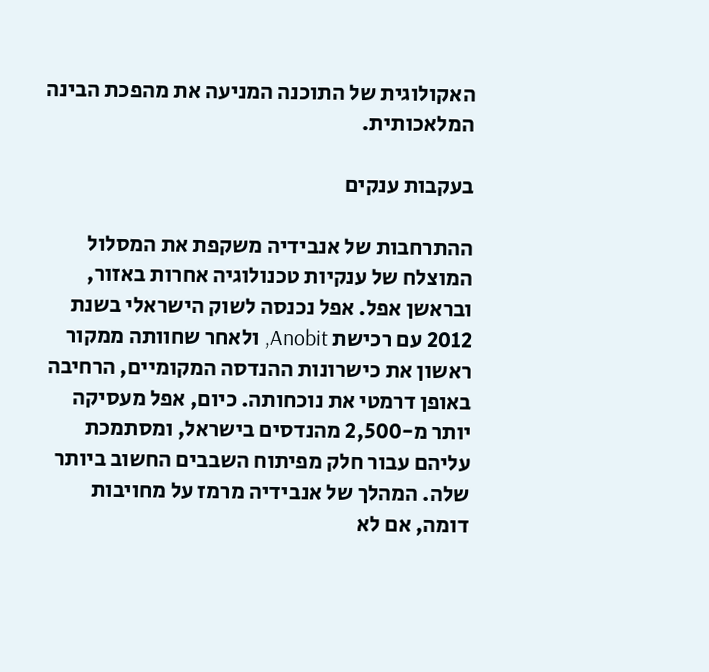האקולוגית של התוכנה המניעה את מהפכת הבינה המלאכותית.

בעקבות ענקים

ההתרחבות של אנבידיה משקפת את המסלול המוצלח של ענקיות טכנולוגיה אחרות באזור, ובראשן אפל. אפל נכנסה לשוק הישראלי בשנת 2012 עם רכישת Anobit, ולאחר שחוותה ממקור ראשון את כישרונות ההנדסה המקומיים, הרחיבה באופן דרמטי את נוכחותה. כיום, אפל מעסיקה יותר מ-2,500 מהנדסים בישראל, ומסתמכת עליהם עבור חלק מפיתוח השבבים החשוב ביותר שלה. המהלך של אנבידיה מרמז על מחויבות דומה, אם לא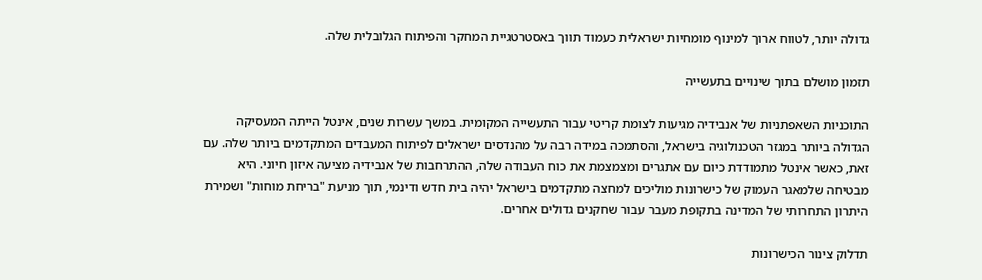גדולה יותר, לטווח ארוך למינוף מומחיות ישראלית כעמוד תווך באסטרטגיית המחקר והפיתוח הגלובלית שלה.

תזמון מושלם בתוך שינויים בתעשייה

התוכניות השאפתניות של אנבידיה מגיעות לצומת קריטי עבור התעשייה המקומית. במשך עשרות שנים, אינטל הייתה המעסיקה הגדולה ביותר במגזר הטכנולוגיה בישראל, והסתמכה במידה רבה על מהנדסים ישראלים לפיתוח המעבדים המתקדמים ביותר שלה. עם זאת, כאשר אינטל מתמודדת כיום עם אתגרים ומצמצמת את כוח העבודה שלה, ההתרחבות של אנבידיה מציעה איזון חיוני. היא מבטיחה שלמאגר העמוק של כישרונות מוליכים למחצה מתקדמים בישראל יהיה בית חדש ודינמי, תוך מניעת "בריחת מוחות" ושמירת היתרון התחרותי של המדינה בתקופת מעבר עבור שחקנים גדולים אחרים.

תדלוק צינור הכישרונות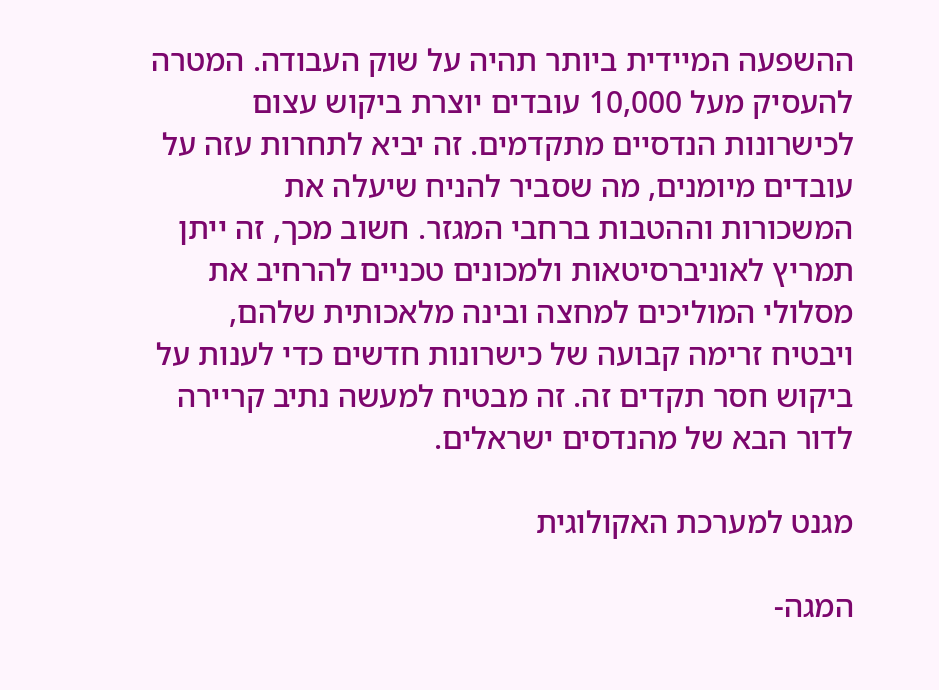ההשפעה המיידית ביותר תהיה על שוק העבודה. המטרה להעסיק מעל 10,000 עובדים יוצרת ביקוש עצום לכישרונות הנדסיים מתקדמים. זה יביא לתחרות עזה על עובדים מיומנים, מה שסביר להניח שיעלה את המשכורות וההטבות ברחבי המגזר. חשוב מכך, זה ייתן תמריץ לאוניברסיטאות ולמכונים טכניים להרחיב את מסלולי המוליכים למחצה ובינה מלאכותית שלהם, ויבטיח זרימה קבועה של כישרונות חדשים כדי לענות על ביקוש חסר תקדים זה. זה מבטיח למעשה נתיב קריירה לדור הבא של מהנדסים ישראלים.

מגנט למערכת האקולוגית

המגה-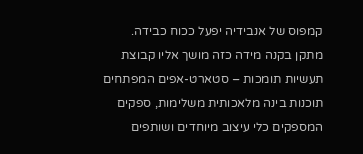קמפוס של אנבידיה יפעל ככוח כבידה. מתקן בקנה מידה כזה מושך אליו קבוצת תעשיות תומכות – סטארט-אפים המפתחים תוכנות בינה מלאכותית משלימות, ספקים המספקים כלי עיצוב מיוחדים ושותפים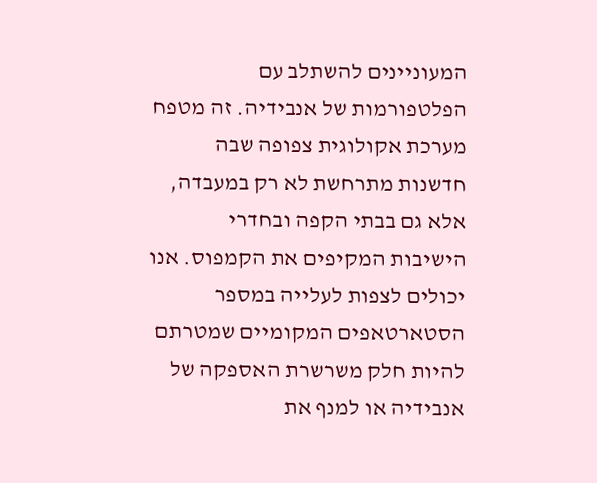המעוניינים להשתלב עם הפלטפורמות של אנבידיה. זה מטפח מערכת אקולוגית צפופה שבה חדשנות מתרחשת לא רק במעבדה, אלא גם בבתי הקפה ובחדרי הישיבות המקיפים את הקמפוס. אנו יכולים לצפות לעלייה במספר הסטארטאפים המקומיים שמטרתם להיות חלק משרשרת האספקה של אנבידיה או למנף את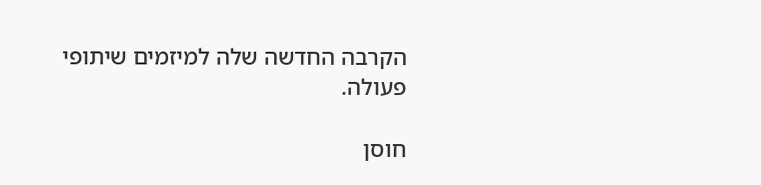הקרבה החדשה שלה למיזמים שיתופי פעולה.

חוסן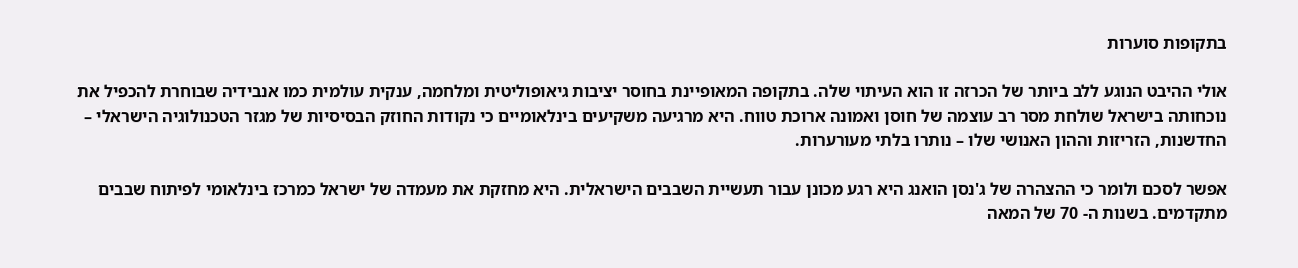בתקופות סוערות

אולי ההיבט הנוגע ללב ביותר של הכרזה זו הוא העיתוי שלה. בתקופה המאופיינת בחוסר יציבות גיאופוליטית ומלחמה, ענקית עולמית כמו אנבידיה שבוחרת להכפיל את נוכחותה בישראל שולחת מסר רב עוצמה של חוסן ואמונה ארוכת טווח. היא מרגיעה משקיעים בינלאומיים כי נקודות החוזק הבסיסיות של מגזר הטכנולוגיה הישראלי – החדשנות, הזריזות וההון האנושי שלו – נותרו בלתי מעורערות.

אפשר לסכם ולומר כי ההצהרה של ג'נסן הואנג היא רגע מכונן עבור תעשיית השבבים הישראלית. היא מחזקת את מעמדה של ישראל כמרכז בינלאומי לפיתוח שבבים מתקדמים. בשנות ה- 70 של המאה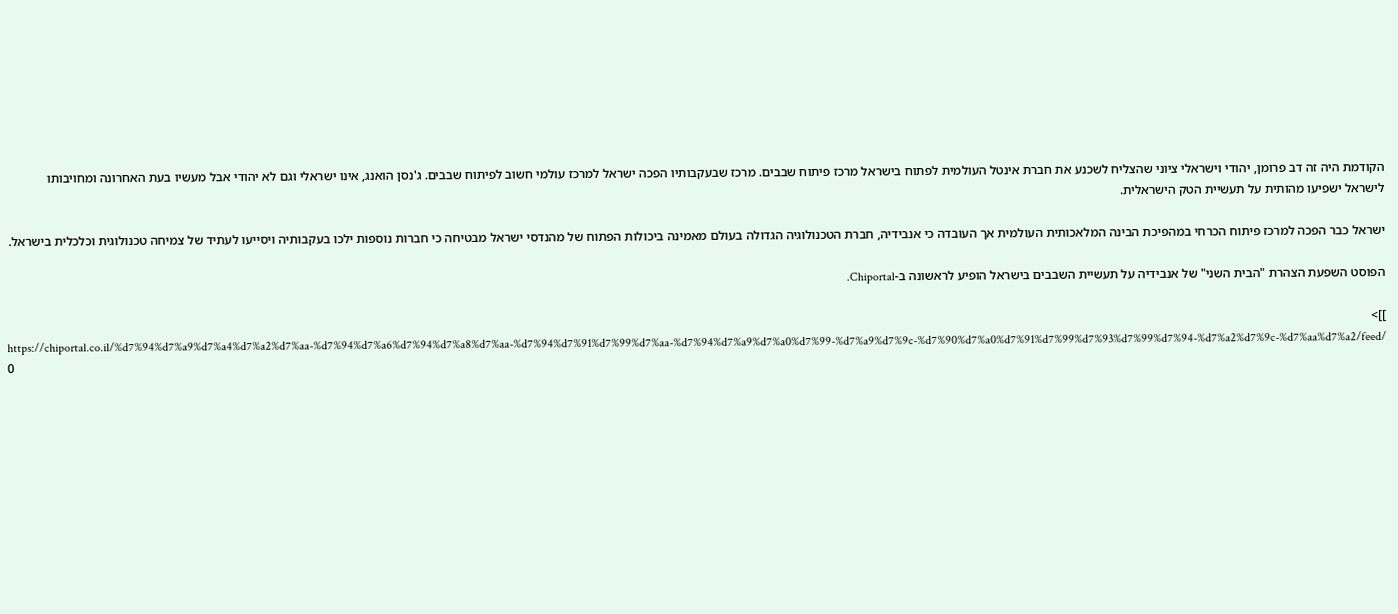הקודמת היה זה דב פרומן, יהודי וישראלי ציוני שהצליח לשכנע את חברת אינטל העולמית לפתוח בישראל מרכז פיתוח שבבים. מרכז שבעקבותיו הפכה ישראל למרכז עולמי חשוב לפיתוח שבבים. ג'נסן הואנג, אינו ישראלי וגם לא יהודי אבל מעשיו בעת האחרונה ומחויבותו לישראל ישפיעו מהותית על תעשיית הטק הישראלית.

ישראל כבר הפכה למרכז פיתוח הכרחי במהפיכת הבינה המלאכותית העולמית אך העובדה כי אנבידיה, חברת הטכנולוגיה הגדולה בעולם מאמינה ביכולות הפתוח של מהנדסי ישראל מבטיחה כי חברות נוספות ילכו בעקבותיה ויסייעו לעתיד של צמיחה טכנולוגית וכלכלית בישראל.

הפוסט השפעת הצהרת "הבית השני" של אנבידיה על תעשיית השבבים בישראל הופיע לראשונה ב-Chiportal.

]]>
https://chiportal.co.il/%d7%94%d7%a9%d7%a4%d7%a2%d7%aa-%d7%94%d7%a6%d7%94%d7%a8%d7%aa-%d7%94%d7%91%d7%99%d7%aa-%d7%94%d7%a9%d7%a0%d7%99-%d7%a9%d7%9c-%d7%90%d7%a0%d7%91%d7%99%d7%93%d7%99%d7%94-%d7%a2%d7%9c-%d7%aa%d7%a2/feed/ 0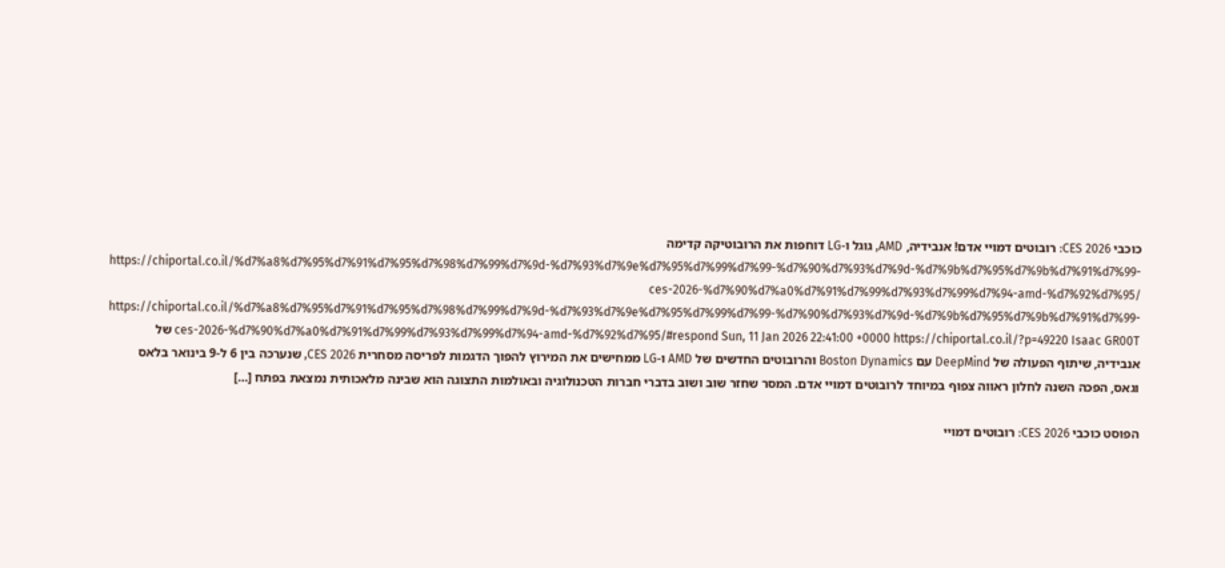כוכבי CES 2026: רובוטים דמויי אדם! אנבידיה, AMD, גוגל ו-LG דוחפות את הרובוטיקה קדימה https://chiportal.co.il/%d7%a8%d7%95%d7%91%d7%95%d7%98%d7%99%d7%9d-%d7%93%d7%9e%d7%95%d7%99%d7%99-%d7%90%d7%93%d7%9d-%d7%9b%d7%95%d7%9b%d7%91%d7%99-ces-2026-%d7%90%d7%a0%d7%91%d7%99%d7%93%d7%99%d7%94-amd-%d7%92%d7%95/ https://chiportal.co.il/%d7%a8%d7%95%d7%91%d7%95%d7%98%d7%99%d7%9d-%d7%93%d7%9e%d7%95%d7%99%d7%99-%d7%90%d7%93%d7%9d-%d7%9b%d7%95%d7%9b%d7%91%d7%99-ces-2026-%d7%90%d7%a0%d7%91%d7%99%d7%93%d7%99%d7%94-amd-%d7%92%d7%95/#respond Sun, 11 Jan 2026 22:41:00 +0000 https://chiportal.co.il/?p=49220 Isaac GR00T של אנבידיה, שיתוף הפעולה של DeepMind עם Boston Dynamics והרובוטים החדשים של AMD ו-LG ממחישים את המירוץ להפוך הדגמות לפריסה מסחרית CES 2026, שנערכה בין 6 ל-9 בינואר בלאס וגאס, הפכה השנה לחלון ראווה צפוף במיוחד לרובוטים דמויי אדם. המסר שחזר שוב ושוב בדברי חברות הטכנולוגיה ובאולמות התצוגה הוא שבינה מלאכותית נמצאת בפתח […]

הפוסט כוכבי CES 2026: רובוטים דמויי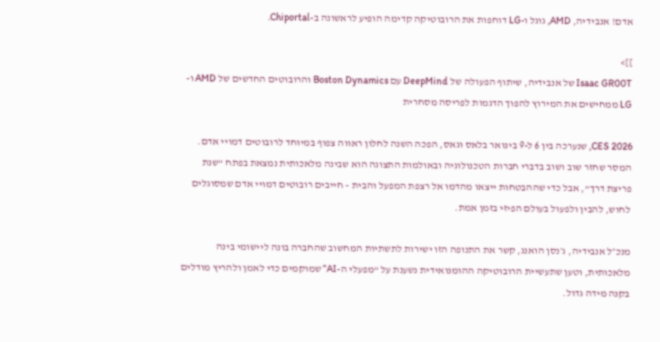אדם! אנבידיה, AMD, גוגל ו-LG דוחפות את הרובוטיקה קדימה הופיע לראשונה ב-Chiportal.

]]>
Isaac GR00T של אנבידיה, שיתוף הפעולה של DeepMind עם Boston Dynamics והרובוטים החדשים של AMD ו-LG ממחישים את המירוץ להפוך הדגמות לפריסה מסחרית

CES 2026, שנערכה בין 6 ל-9 בינואר בלאס וגאס, הפכה השנה לחלון ראווה צפוף במיוחד לרובוטים דמויי אדם. המסר שחזר שוב ושוב בדברי חברות הטכנולוגיה ובאולמות התצוגה הוא שבינה מלאכותית נמצאת בפתח “שנת פריצת דרך”, אבל כדי שההבטחות ייצאו מהדמו אל רצפת המפעל והבית – חייבים רובוטים דמויי אדם שמסוגלים לחוש, להבין ולפעול בעולם הפיזי בזמן אמת.

מנכ״ל אנבידיה, ג׳נסן הואנג, קשר את התנופה הזו ישירות לתשתיות המחשוב שהחברה בונה ליישומי בינה מלאכותית, וטען שתעשיית הרובוטיקה ההומנואידית נשענת על “מפעלי ה-AI” שמוקמים כדי לאמן ולהריץ מודלים בקנה מידה גדול.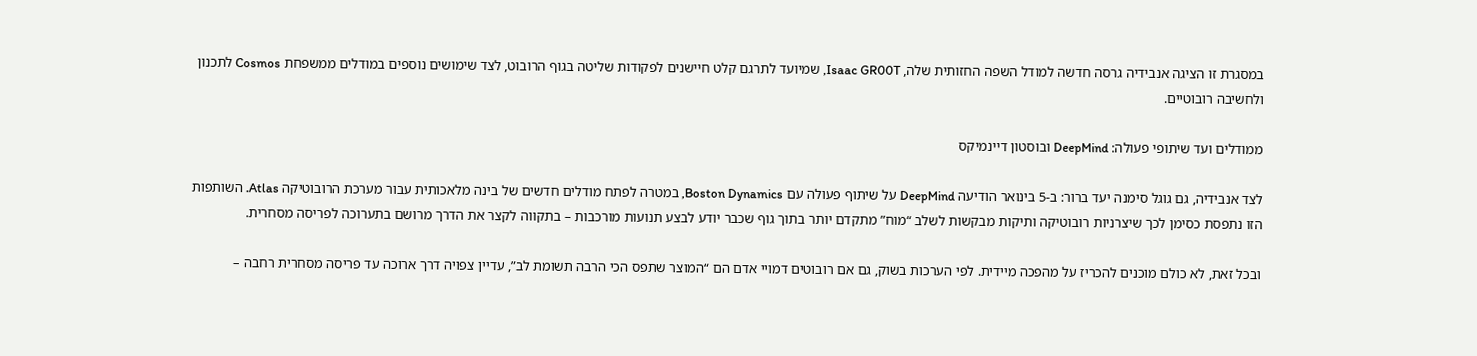במסגרת זו הציגה אנבידיה גרסה חדשה למודל השפה החזותית שלה, Isaac GR00T, שמיועד לתרגם קלט חיישנים לפקודות שליטה בגוף הרובוט, לצד שימושים נוספים במודלים ממשפחת Cosmos לתכנון ולחשיבה רובוטיים.

ממודלים ועד שיתופי פעולה: DeepMind ובוסטון דיינמיקס

לצד אנבידיה, גם גוגל סימנה יעד ברור: ב-5 בינואר הודיעה DeepMind על שיתוף פעולה עם Boston Dynamics, במטרה לפתח מודלים חדשים של בינה מלאכותית עבור מערכת הרובוטיקה Atlas. השותפות הזו נתפסת כסימן לכך שיצרניות רובוטיקה ותיקות מבקשות לשלב “מוח” מתקדם יותר בתוך גוף שכבר יודע לבצע תנועות מורכבות – בתקווה לקצר את הדרך מרושם בתערוכה לפריסה מסחרית.

ובכל זאת, לא כולם מוכנים להכריז על מהפכה מיידית. לפי הערכות בשוק, גם אם רובוטים דמויי אדם הם “המוצר שתפס הכי הרבה תשומת לב”, עדיין צפויה דרך ארוכה עד פריסה מסחרית רחבה –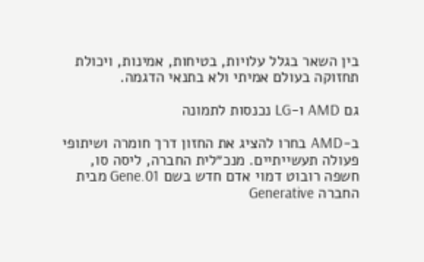בין השאר בגלל עלויות, בטיחות, אמינות, ויכולת תחזוקה בעולם אמיתי ולא בתנאי הדגמה.

גם AMD ו-LG נכנסות לתמונה

ב-AMD בחרו להציג את החזון דרך חומרה ושיתופי פעולה תעשייתיים. מנכ״לית החברה, ליסה סו, חשפה רובוט דמוי אדם חדש בשם Gene.01 מבית החברה Generative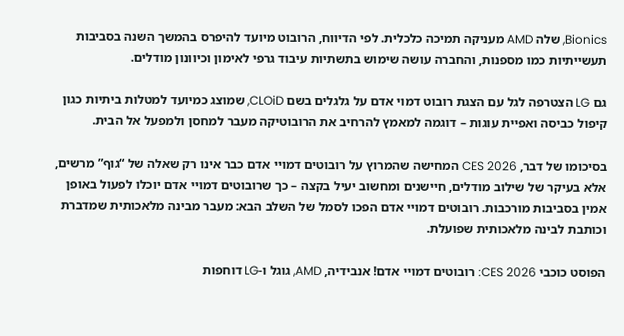Bionics, שלה AMD מעניקה תמיכה כלכלית. לפי הדיווח, הרובוט מיועד להיפרס בהמשך השנה בסביבות תעשייתיות כמו מספנות, והחברה עושה שימוש בתשתיות עיבוד גרפי לאימון וכיוונון מודלים.

גם LG הצטרפה לגל עם הצגת רובוט דמוי אדם על גלגלים בשם CLOiD, שמוצג כמיועד למטלות ביתיות כגון קיפול כביסה ואפיית עוגות – דוגמה למאמץ להרחיב את הרובוטיקה מעבר למחסן ולמפעל אל הבית.

בסיכומו של דבר, CES 2026 המחישה שהמרוץ על רובוטים דמויי אדם כבר אינו רק שאלה של “גוף” מרשים, אלא בעיקר של שילוב מודלים, חיישנים ומחשוב יעיל בקצה – כך שרובוטים דמויי אדם יוכלו לפעול באופן אמין בסביבות מורכבות. רובוטים דמויי אדם הפכו לסמל של השלב הבא: מעבר מבינה מלאכותית שמדברת וכותבת לבינה מלאכותית שפועלת.

הפוסט כוכבי CES 2026: רובוטים דמויי אדם! אנבידיה, AMD, גוגל ו-LG דוחפות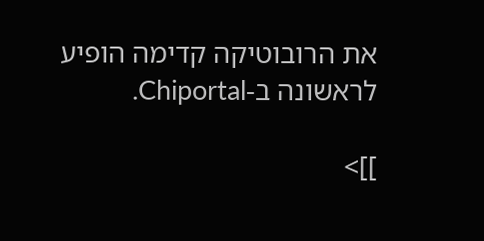את הרובוטיקה קדימה הופיע לראשונה ב-Chiportal.

]]>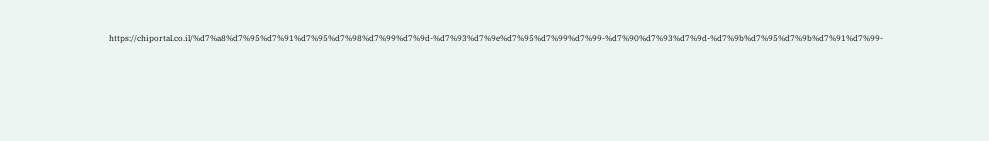https://chiportal.co.il/%d7%a8%d7%95%d7%91%d7%95%d7%98%d7%99%d7%9d-%d7%93%d7%9e%d7%95%d7%99%d7%99-%d7%90%d7%93%d7%9d-%d7%9b%d7%95%d7%9b%d7%91%d7%99-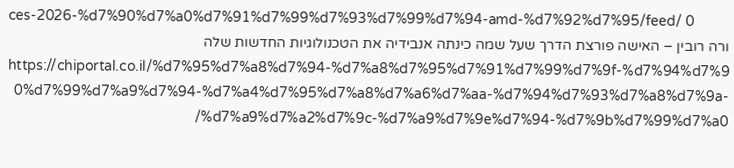ces-2026-%d7%90%d7%a0%d7%91%d7%99%d7%93%d7%99%d7%94-amd-%d7%92%d7%95/feed/ 0
ורה רובין – האישה פורצת הדרך שעל שמה כינתה אנבידיה את הטכנולוגיות החדשות שלה https://chiportal.co.il/%d7%95%d7%a8%d7%94-%d7%a8%d7%95%d7%91%d7%99%d7%9f-%d7%94%d7%90%d7%99%d7%a9%d7%94-%d7%a4%d7%95%d7%a8%d7%a6%d7%aa-%d7%94%d7%93%d7%a8%d7%9a-%d7%a9%d7%a2%d7%9c-%d7%a9%d7%9e%d7%94-%d7%9b%d7%99%d7%a0/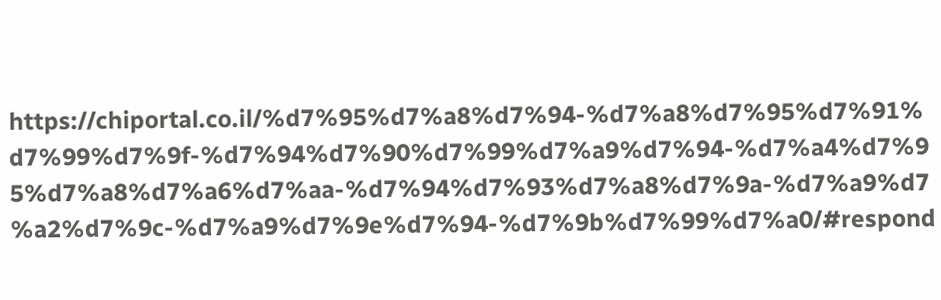https://chiportal.co.il/%d7%95%d7%a8%d7%94-%d7%a8%d7%95%d7%91%d7%99%d7%9f-%d7%94%d7%90%d7%99%d7%a9%d7%94-%d7%a4%d7%95%d7%a8%d7%a6%d7%aa-%d7%94%d7%93%d7%a8%d7%9a-%d7%a9%d7%a2%d7%9c-%d7%a9%d7%9e%d7%94-%d7%9b%d7%99%d7%a0/#respond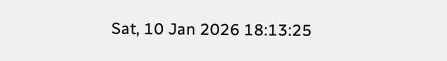Sat, 10 Jan 2026 18:13:25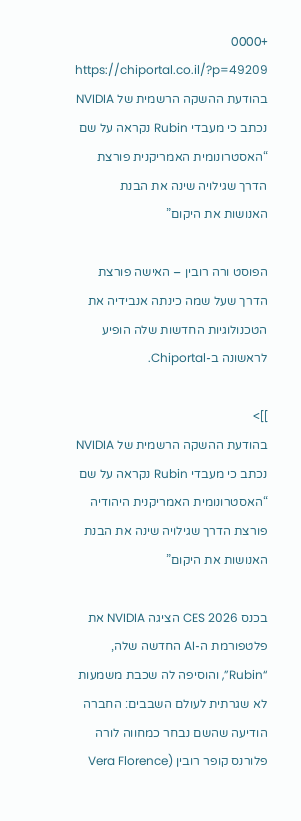+0000 https://chiportal.co.il/?p=49209 בהודעת ההשקה הרשמית של NVIDIA נכתב כי מעבדי Rubin נקראה על שם “האסטרונומית האמריקנית פורצת הדרך שגילויה שינה את הבנת האנושות את היקום”

הפוסט ורה רובין – האישה פורצת הדרך שעל שמה כינתה אנבידיה את הטכנולוגיות החדשות שלה הופיע לראשונה ב-Chiportal.

]]>
בהודעת ההשקה הרשמית של NVIDIA נכתב כי מעבדי Rubin נקראה על שם “האסטרונומית האמריקנית היהודיה פורצת הדרך שגילויה שינה את הבנת האנושות את היקום”

בכנס CES 2026 הציגה NVIDIA את פלטפורמת ה-AI החדשה שלה, “Rubin”, והוסיפה לה שכבת משמעות לא שגרתית לעולם השבבים: החברה הודיעה שהשם נבחר כמחווה לורה פלורנס קופר רובין (Vera Florence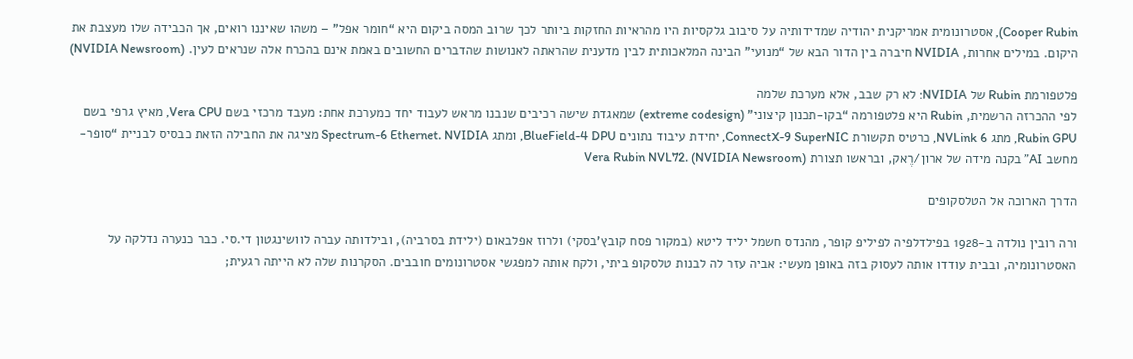Cooper Rubin), אסטרונומית אמריקנית יהודיה שמדידותיה על סיבוב גלקסיות היו מהראיות החזקות ביותר לכך שרוב המסה ביקום היא “חומר אפל” – משהו שאיננו רואים, אך הכבידה שלו מעצבת את היקום. במילים אחרות, NVIDIA חיברה בין הדור הבא של “מנועי” הבינה המלאכותית לבין מדענית שהראתה לאנושות שהדברים החשובים באמת אינם בהכרח אלה שנראים לעין. (NVIDIA Newsroom)

פלטפורמת Rubin של NVIDIA: לא רק שבב, אלא מערכת שלמה
לפי ההכרזה הרשמית, Rubin היא פלטפורמה “בקו-תכנון קיצוני” (extreme codesign) שמאגדת שישה רכיבים שנבנו מראש לעבוד יחד כמערכת אחת: מעבד מרכזי בשם Vera CPU, מאיץ גרפי בשם Rubin GPU, מתג NVLink 6, כרטיס תקשורת ConnectX-9 SuperNIC, יחידת עיבוד נתונים BlueField-4 DPU, ומתג Spectrum-6 Ethernet. NVIDIA מציגה את החבילה הזאת כבסיס לבניית “סופר-מחשב AI” בקנה מידה של ארון/רֶאק, ובראשו תצורת Vera Rubin NVL72. (NVIDIA Newsroom)

הדרך הארוכה אל הטלסקופים

ורה רובין נולדה ב-1928 בפילדלפיה לפיליפ קופר, מהנדס חשמל יליד ליטא (במקור פסח קובץ'בסקי) ולרוז אפלבאום (ילידת בסרביה), ובילדותה עברה לוושינגטון די.סי. כבר כנערה נדלקה על האסטרונומיה, ובבית עודדו אותה לעסוק בזה באופן מעשי: אביה עזר לה לבנות טלסקופ ביתי, ולקח אותה למפגשי אסטרונומים חובבים. הסקרנות שלה לא הייתה רגעית;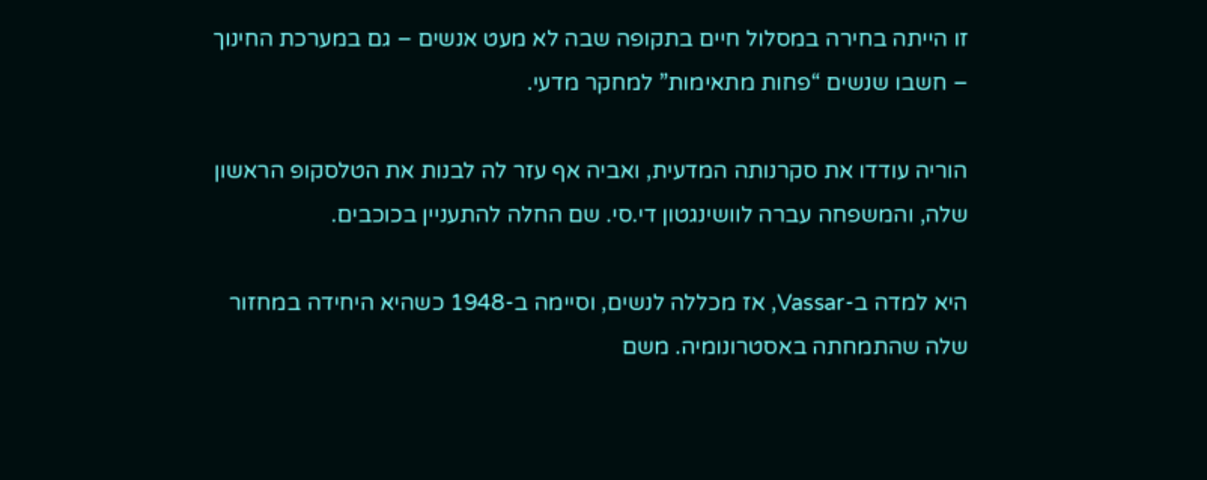זו הייתה בחירה במסלול חיים בתקופה שבה לא מעט אנשים – גם במערכת החינוך – חשבו שנשים “פחות מתאימות” למחקר מדעי.

הוריה עודדו את סקרנותה המדעית, ואביה אף עזר לה לבנות את הטלסקופ הראשון שלה, והמשפחה עברה לוושינגטון די.סי. שם החלה להתעניין בכוכבים.

היא למדה ב-Vassar, אז מכללה לנשים, וסיימה ב-1948 כשהיא היחידה במחזור שלה שהתמחתה באסטרונומיה. משם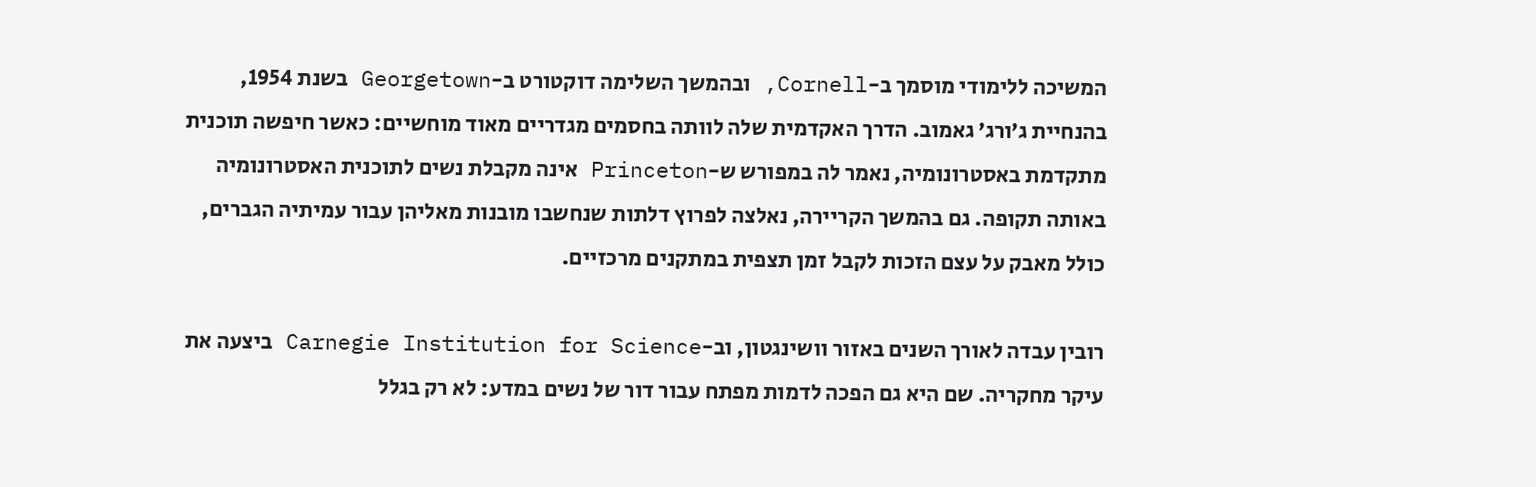המשיכה ללימודי מוסמך ב-Cornell, ובהמשך השלימה דוקטורט ב-Georgetown בשנת 1954, בהנחיית ג’ורג’ גאמוב. הדרך האקדמית שלה לוותה בחסמים מגדריים מאוד מוחשיים: כאשר חיפשה תוכנית מתקדמת באסטרונומיה, נאמר לה במפורש ש-Princeton אינה מקבלת נשים לתוכנית האסטרונומיה באותה תקופה. גם בהמשך הקריירה, נאלצה לפרוץ דלתות שנחשבו מובנות מאליהן עבור עמיתיה הגברים, כולל מאבק על עצם הזכות לקבל זמן תצפית במתקנים מרכזיים.

רובין עבדה לאורך השנים באזור וושינגטון, וב-Carnegie Institution for Science ביצעה את עיקר מחקריה. שם היא גם הפכה לדמות מפתח עבור דור של נשים במדע: לא רק בגלל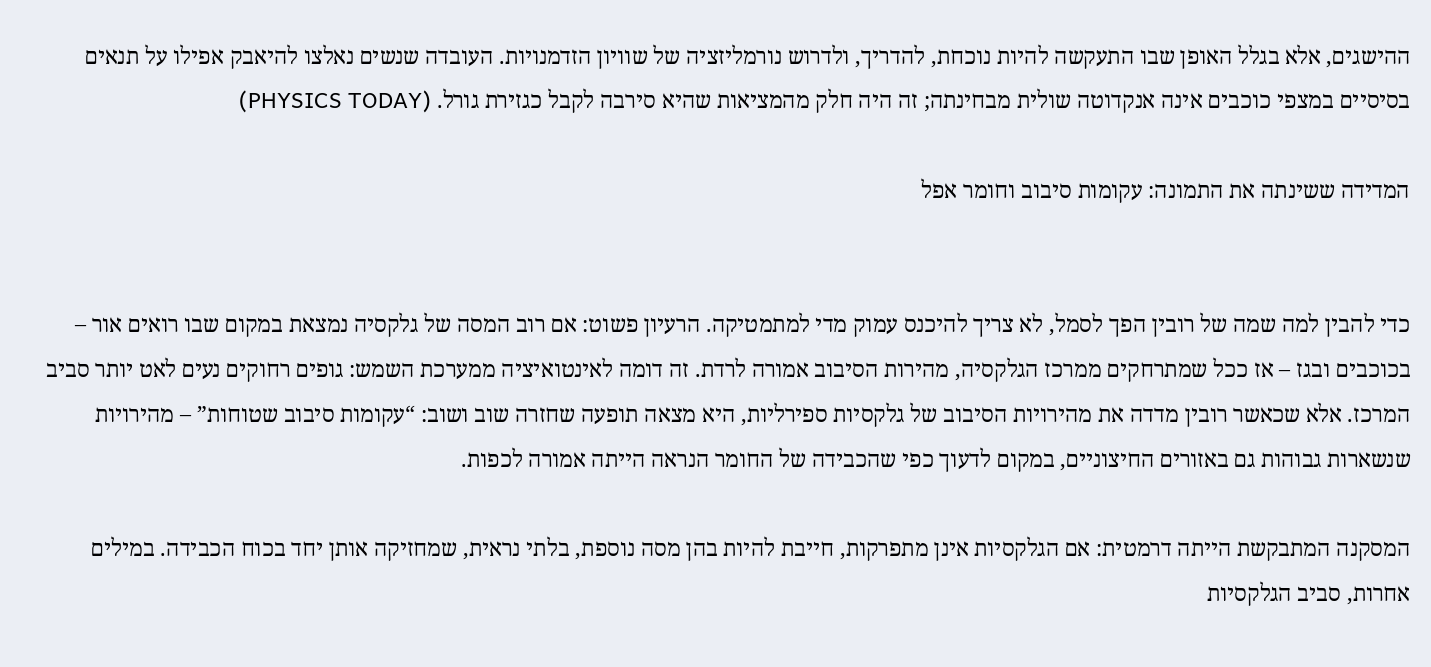ההישגים, אלא בגלל האופן שבו התעקשה להיות נוכחת, להדריך, ולדרוש נורמליזציה של שוויון הזדמנויות. העובדה שנשים נאלצו להיאבק אפילו על תנאים בסיסיים במצפי כוכבים אינה אנקדוטה שולית מבחינתה; זה היה חלק מהמציאות שהיא סירבה לקבל כגזירת גורל. (PHYSICS TODAY)

המדידה ששינתה את התמונה: עקומות סיבוב וחומר אפל


כדי להבין למה שמה של רובין הפך לסמל, לא צריך להיכנס עמוק מדי למתמטיקה. הרעיון פשוט: אם רוב המסה של גלקסיה נמצאת במקום שבו רואים אור – בכוכבים ובגז – אז ככל שמתרחקים ממרכז הגלקסיה, מהירות הסיבוב אמורה לרדת. זה דומה לאינטואיציה ממערכת השמש: גופים רחוקים נעים לאט יותר סביב המרכז. אלא שכאשר רובין מדדה את מהירויות הסיבוב של גלקסיות ספירליות, היא מצאה תופעה שחזרה שוב ושוב: “עקומות סיבוב שטוחות” – מהירויות שנשארות גבוהות גם באזורים החיצוניים, במקום לדעוך כפי שהכבידה של החומר הנראה הייתה אמורה לכפות.

המסקנה המתבקשת הייתה דרמטית: אם הגלקסיות אינן מתפרקות, חייבת להיות בהן מסה נוספת, בלתי נראית, שמחזיקה אותן יחד בכוח הכבידה. במילים אחרות, סביב הגלקסיות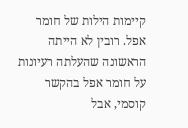קיימות הילות של חומר אפל. רובין לא הייתה הראשונה שהעלתה רעיונות על חומר אפל בהקשר קוסמי, אבל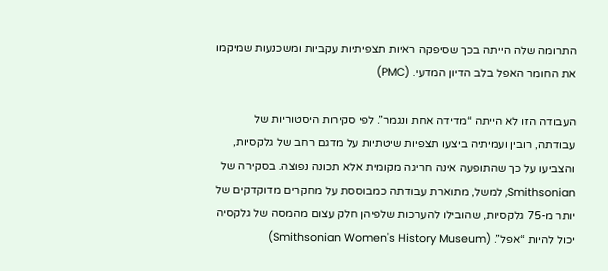התרומה שלה הייתה בכך שסיפקה ראיות תצפיתיות עקביות ומשכנעות שמיקמו את החומר האפל בלב הדיון המדעי. (PMC)

העבודה הזו לא הייתה “מדידה אחת ונגמר”. לפי סקירות היסטוריות של עבודתה, רובין ועמיתיה ביצעו תצפיות שיטתיות על מדגם רחב של גלקסיות, והצביעו על כך שהתופעה אינה חריגה מקומית אלא תכונה נפוצה. בסקירה של Smithsonian, למשל, מתוארת עבודתה כמבוססת על מחקרים מדוקדקים של יותר מ-75 גלקסיות, שהובילו להערכות שלפיהן חלק עצום מהמסה של גלקסיה יכול להיות “אפל”. (Smithsonian Women's History Museum)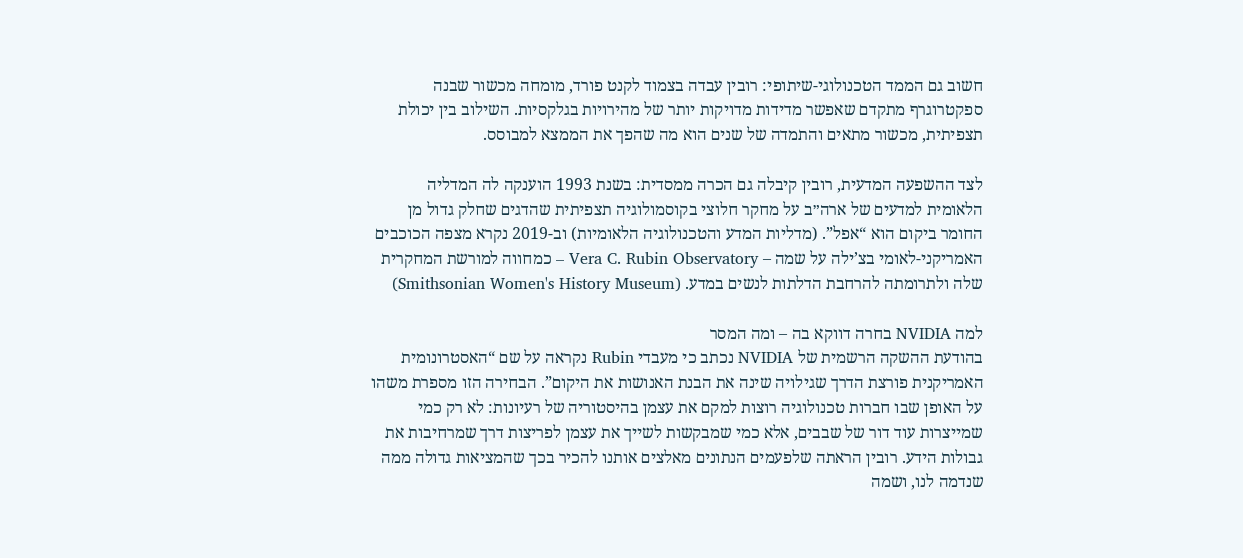חשוב גם הממד הטכנולוגי-שיתופי: רובין עבדה בצמוד לקנט פורד, מומחה מכשור שבנה ספקטרוגרף מתקדם שאפשר מדידות מדויקות יותר של מהירויות בגלקסיות. השילוב בין יכולת תצפיתית, מכשור מתאים והתמדה של שנים הוא מה שהפך את הממצא למבוסס.

לצד ההשפעה המדעית, רובין קיבלה גם הכרה ממסדית: בשנת 1993 הוענקה לה המדליה הלאומית למדעים של ארה״ב על מחקר חלוצי בקוסמולוגיה תצפיתית שהדגים שחלק גדול מן החומר ביקום הוא “אפל”. (מדליות המדע והטכנולוגיה הלאומיות) וב-2019 נקרא מצפה הכוכבים האמריקני-לאומי בצ’ילה על שמה – Vera C. Rubin Observatory – כמחווה למורשת המחקרית שלה ולתרומתה להרחבת הדלתות לנשים במדע. (Smithsonian Women's History Museum)

למה NVIDIA בחרה דווקא בה – ומה המסר
בהודעת ההשקה הרשמית של NVIDIA נכתב כי מעבדי Rubin נקראה על שם “האסטרונומית האמריקנית פורצת הדרך שגילויה שינה את הבנת האנושות את היקום”. הבחירה הזו מספרת משהו על האופן שבו חברות טכנולוגיה רוצות למקם את עצמן בהיסטוריה של רעיונות: לא רק כמי שמייצרות עוד דור של שבבים, אלא כמי שמבקשות לשייך את עצמן לפריצות דרך שמרחיבות את גבולות הידע. רובין הראתה שלפעמים הנתונים מאלצים אותנו להכיר בכך שהמציאות גדולה ממה שנדמה לנו, ושמה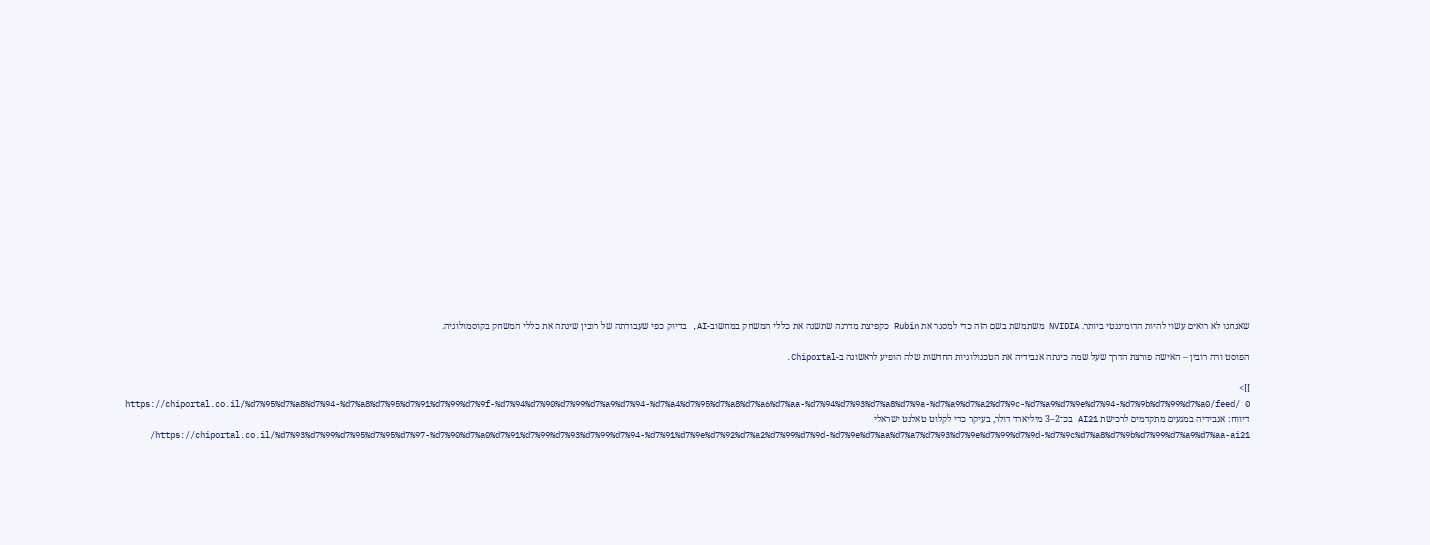שאנחנו לא רואים עשוי להיות הדומיננטי ביותר. NVIDIA משתמשת בשם הזה כדי למסגר את Rubin כקפיצת מדרגה שתשנה את כללי המשחק במחשוב-AI, בדיוק כפי שעבודתה של רובין שינתה את כללי המשחק בקוסמולוגיה.

הפוסט ורה רובין – האישה פורצת הדרך שעל שמה כינתה אנבידיה את הטכנולוגיות החדשות שלה הופיע לראשונה ב-Chiportal.

]]>
https://chiportal.co.il/%d7%95%d7%a8%d7%94-%d7%a8%d7%95%d7%91%d7%99%d7%9f-%d7%94%d7%90%d7%99%d7%a9%d7%94-%d7%a4%d7%95%d7%a8%d7%a6%d7%aa-%d7%94%d7%93%d7%a8%d7%9a-%d7%a9%d7%a2%d7%9c-%d7%a9%d7%9e%d7%94-%d7%9b%d7%99%d7%a0/feed/ 0
דיווח: אנבידיה במגעים מתקדמים לרכישת AI21 בכ־2–3 מיליארד דולר, בעיקר כדי לקלוט טאלנט ישראלי https://chiportal.co.il/%d7%93%d7%99%d7%95%d7%95%d7%97-%d7%90%d7%a0%d7%91%d7%99%d7%93%d7%99%d7%94-%d7%91%d7%9e%d7%92%d7%a2%d7%99%d7%9d-%d7%9e%d7%aa%d7%a7%d7%93%d7%9e%d7%99%d7%9d-%d7%9c%d7%a8%d7%9b%d7%99%d7%a9%d7%aa-ai21/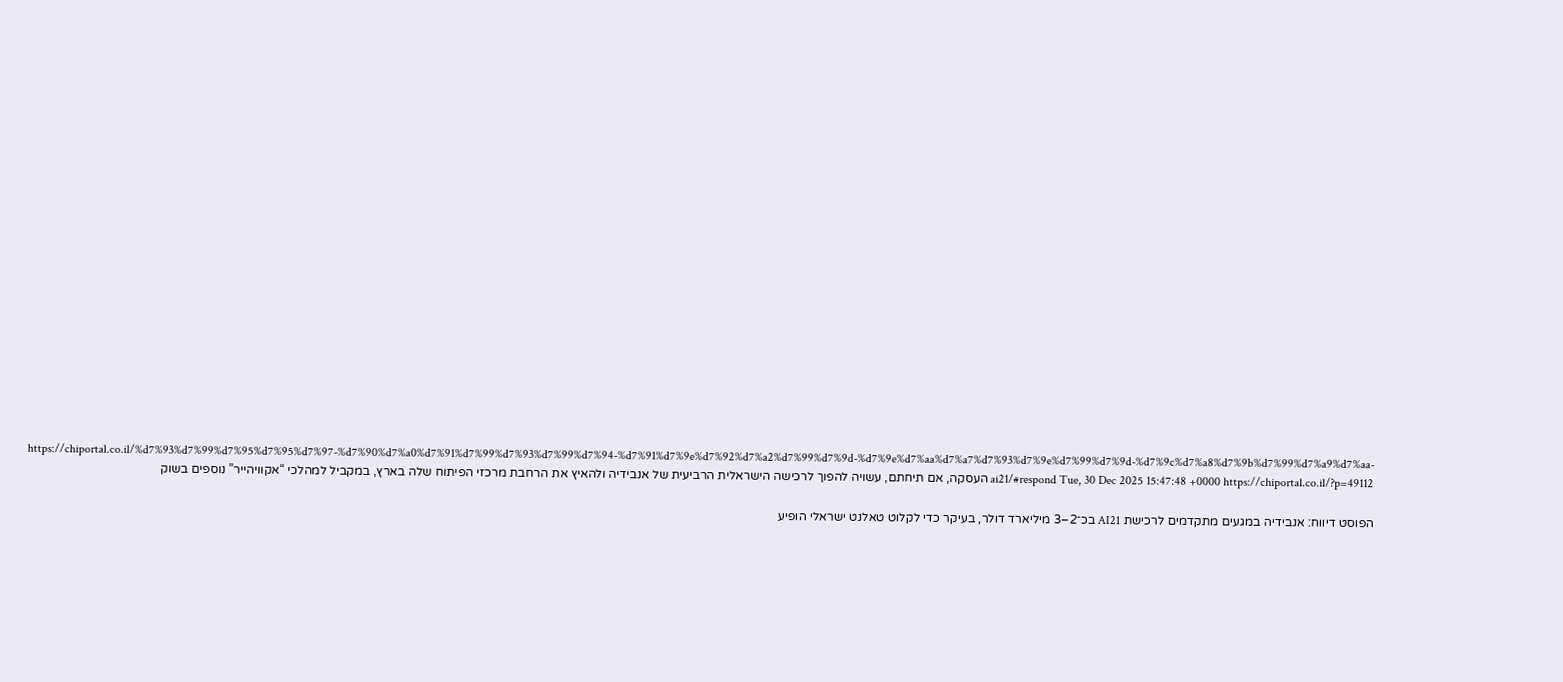https://chiportal.co.il/%d7%93%d7%99%d7%95%d7%95%d7%97-%d7%90%d7%a0%d7%91%d7%99%d7%93%d7%99%d7%94-%d7%91%d7%9e%d7%92%d7%a2%d7%99%d7%9d-%d7%9e%d7%aa%d7%a7%d7%93%d7%9e%d7%99%d7%9d-%d7%9c%d7%a8%d7%9b%d7%99%d7%a9%d7%aa-ai21/#respond Tue, 30 Dec 2025 15:47:48 +0000 https://chiportal.co.il/?p=49112 העסקה, אם תיחתם, עשויה להפוך לרכישה הישראלית הרביעית של אנבידיה ולהאיץ את הרחבת מרכזי הפיתוח שלה בארץ, במקביל למהלכי “אקוויהייר” נוספים בשוק

הפוסט דיווח: אנבידיה במגעים מתקדמים לרכישת AI21 בכ־2–3 מיליארד דולר, בעיקר כדי לקלוט טאלנט ישראלי הופיע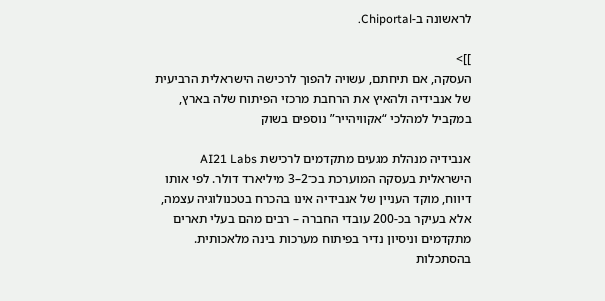לראשונה ב-Chiportal.

]]>
העסקה, אם תיחתם, עשויה להפוך לרכישה הישראלית הרביעית של אנבידיה ולהאיץ את הרחבת מרכזי הפיתוח שלה בארץ, במקביל למהלכי “אקוויהייר” נוספים בשוק

אנבידיה מנהלת מגעים מתקדמים לרכישת AI21 Labs הישראלית בעסקה המוערכת בכ־2–3 מיליארד דולר. לפי אותו דיווח, מוקד העניין של אנבידיה אינו בהכרח בטכנולוגיה עצמה, אלא בעיקר בכ-200 עובדי החברה – רבים מהם בעלי תארים מתקדמים וניסיון נדיר בפיתוח מערכות בינה מלאכותית. בהסתכלות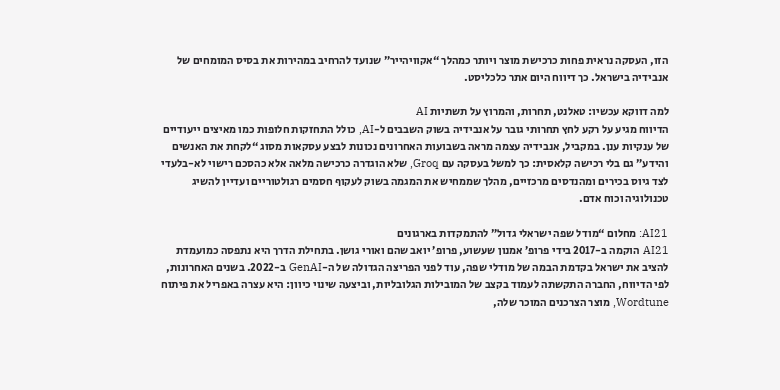הזו, העסקה נראית פחות כרכישת מוצר ויותר כמהלך “אקוויהייר” שנועד להרחיב במהירות את בסיס המומחים של אנבידיה בישראל. כך דיווח היום אתר כלכליסט.

למה דווקא עכשיו: טאלנט, תחרות, והמרוץ על תשתיות AI
הדיווח מגיע על רקע לחץ תחרותי גובר על אנבידיה בשוק השבבים ל-AI, כולל התחזקות חלופות כמו מאיצים ייעודיים של ענקיות ענן. במקביל, אנבידיה עצמה מראה בשבועות האחרונים נכונות לבצע עסקאות מסוג “לקחת את האנשים והידע” גם בלי רכישה קלאסית: כך למשל בעסקה עם Groq, שלא הוגדרה כרכישה מלאה אלא כהסכם רישוי לא-בלעדי לצד גיוס בכירים ומהנדסים מרכזיים, מהלך שממחיש את המגמה בשוק לעקוף חסמים רגולטוריים ועדיין להשיג טכנולוגיה וכוח אדם.

AI21: מחלום “מודל שפה ישראלי גדול” להתמקדות בארגונים
AI21 הוקמה ב-2017 בידי פרופ’ אמנון שעשוע, פרופ’ יואב שהם ואורי גושן. בתחילת הדרך היא נתפסה כמועמדת להציב את ישראל בקדמת הבמה של מודלי שפה, עוד לפני הפריצה הגדולה של ה-GenAI ב-2022. בשנים האחרונות, לפי הדיווח, החברה התקשתה לעמוד בקצב של המובילות הגלובליות, וביצעה שינוי כיוון: היא עצרה באפריל את פיתוח Wordtune, מוצר הצרכנים המוכר שלה,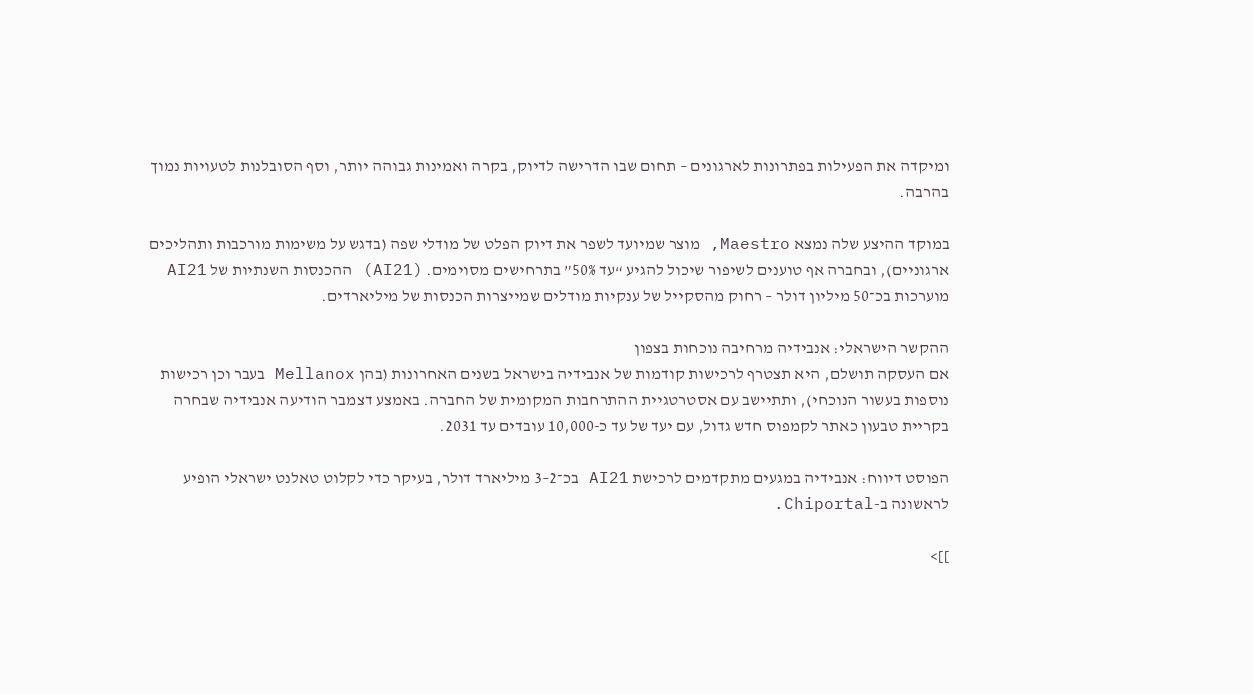ומיקדה את הפעילות בפתרונות לארגונים – תחום שבו הדרישה לדיוק, בקרה ואמינות גבוהה יותר, וסף הסובלנות לטעויות נמוך בהרבה.

במוקד ההיצע שלה נמצא Maestro, מוצר שמיועד לשפר את דיוק הפלט של מודלי שפה (בדגש על משימות מורכבות ותהליכים ארגוניים), ובחברה אף טוענים לשיפור שיכול להגיע “עד 50%” בתרחישים מסוימים. (AI21) ההכנסות השנתיות של AI21 מוערכות בכ־50 מיליון דולר – רחוק מהסקייל של ענקיות מודלים שמייצרות הכנסות של מיליארדים.

ההקשר הישראלי: אנבידיה מרחיבה נוכחות בצפון
אם העסקה תושלם, היא תצטרף לרכישות קודמות של אנבידיה בישראל בשנים האחרונות (בהן Mellanox בעבר וכן רכישות נוספות בעשור הנוכחי), ותתיישב עם אסטרטגיית ההתרחבות המקומית של החברה. באמצע דצמבר הודיעה אנבידיה שבחרה בקריית טבעון כאתר לקמפוס חדש גדול, עם יעד של עד כ-10,000 עובדים עד 2031.

הפוסט דיווח: אנבידיה במגעים מתקדמים לרכישת AI21 בכ־2–3 מיליארד דולר, בעיקר כדי לקלוט טאלנט ישראלי הופיע לראשונה ב-Chiportal.

]]>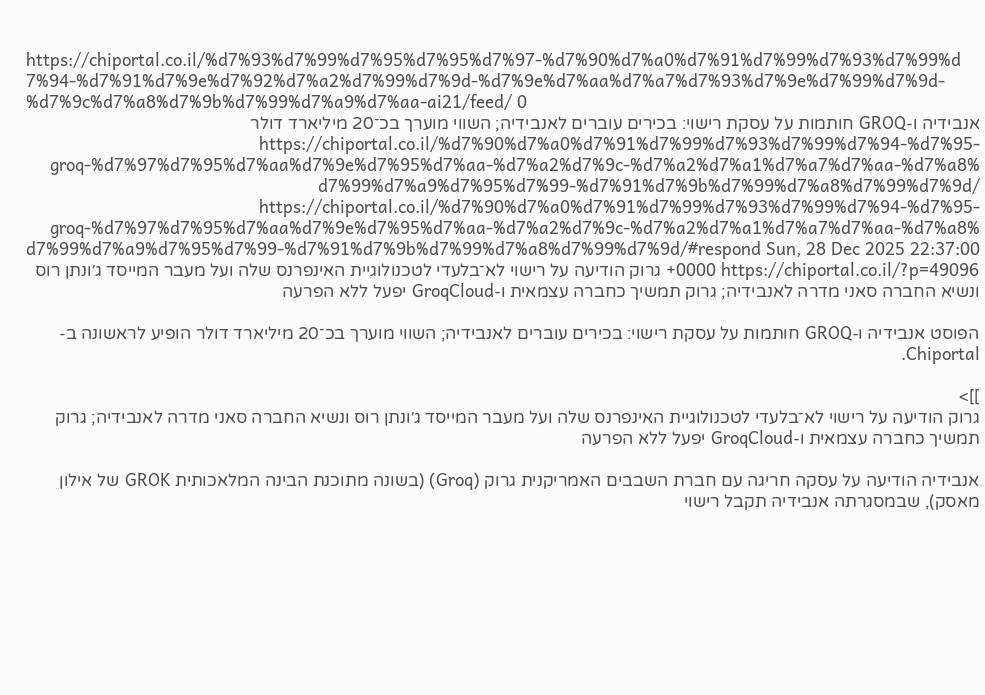https://chiportal.co.il/%d7%93%d7%99%d7%95%d7%95%d7%97-%d7%90%d7%a0%d7%91%d7%99%d7%93%d7%99%d7%94-%d7%91%d7%9e%d7%92%d7%a2%d7%99%d7%9d-%d7%9e%d7%aa%d7%a7%d7%93%d7%9e%d7%99%d7%9d-%d7%9c%d7%a8%d7%9b%d7%99%d7%a9%d7%aa-ai21/feed/ 0
אנבידיה ו-GROQ חותמות על עסקת רישוי: בכירים עוברים לאנבידיה; השווי מוערך בכ־20 מיליארד דולר https://chiportal.co.il/%d7%90%d7%a0%d7%91%d7%99%d7%93%d7%99%d7%94-%d7%95-groq-%d7%97%d7%95%d7%aa%d7%9e%d7%95%d7%aa-%d7%a2%d7%9c-%d7%a2%d7%a1%d7%a7%d7%aa-%d7%a8%d7%99%d7%a9%d7%95%d7%99-%d7%91%d7%9b%d7%99%d7%a8%d7%99%d7%9d/ https://chiportal.co.il/%d7%90%d7%a0%d7%91%d7%99%d7%93%d7%99%d7%94-%d7%95-groq-%d7%97%d7%95%d7%aa%d7%9e%d7%95%d7%aa-%d7%a2%d7%9c-%d7%a2%d7%a1%d7%a7%d7%aa-%d7%a8%d7%99%d7%a9%d7%95%d7%99-%d7%91%d7%9b%d7%99%d7%a8%d7%99%d7%9d/#respond Sun, 28 Dec 2025 22:37:00 +0000 https://chiportal.co.il/?p=49096 גרוק הודיעה על רישוי לא־בלעדי לטכנולוגיית האינפרנס שלה ועל מעבר המייסד ג׳ונתן רוס ונשיא החברה סאני מדרה לאנבידיה; גרוק תמשיך כחברה עצמאית ו-GroqCloud יפעל ללא הפרעה

הפוסט אנבידיה ו-GROQ חותמות על עסקת רישוי: בכירים עוברים לאנבידיה; השווי מוערך בכ־20 מיליארד דולר הופיע לראשונה ב-Chiportal.

]]>
גרוק הודיעה על רישוי לא־בלעדי לטכנולוגיית האינפרנס שלה ועל מעבר המייסד ג׳ונתן רוס ונשיא החברה סאני מדרה לאנבידיה; גרוק תמשיך כחברה עצמאית ו-GroqCloud יפעל ללא הפרעה

אנבידיה הודיעה על עסקה חריגה עם חברת השבבים האמריקנית גרוק (Groq) (בשונה מתוכנת הבינה המלאכותית GROK של אילון מאסק), שבמסגרתה אנבידיה תקבל רישוי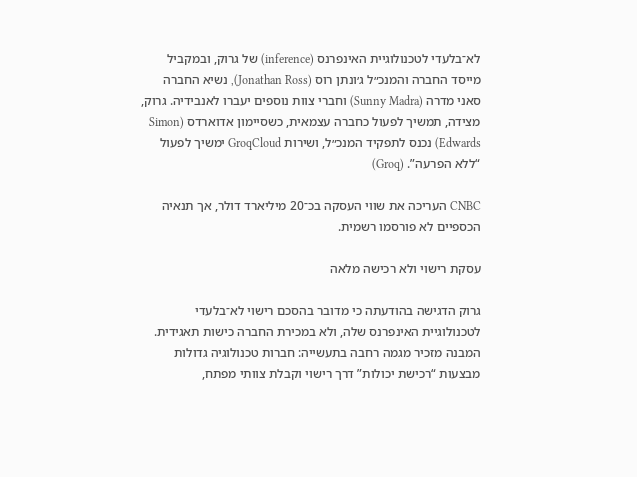לא־בלעדי לטכנולוגיית האינפרנס (inference) של גרוק, ובמקביל מייסד החברה והמנכ״ל ג׳ונתן רוס (Jonathan Ross), נשיא החברה סאני מדרה (Sunny Madra) וחברי צוות נוספים יעברו לאנבידיה. גרוק, מצידה, תמשיך לפעול כחברה עצמאית, כשסיימון אדוארדס (Simon Edwards) נכנס לתפקיד המנכ״ל, ושירות GroqCloud ימשיך לפעול “ללא הפרעה”. (Groq)

CNBC העריכה את שווי העסקה בכ־20 מיליארד דולר, אך תנאיה הכספיים לא פורסמו רשמית.

עסקת רישוי ולא רכישה מלאה

גרוק הדגישה בהודעתה כי מדובר בהסכם רישוי לא־בלעדי לטכנולוגיית האינפרנס שלה, ולא במכירת החברה כישות תאגידית. המבנה מזכיר מגמה רחבה בתעשייה: חברות טכנולוגיה גדולות מבצעות “רכישת יכולות” דרך רישוי וקבלת צוותי מפתח,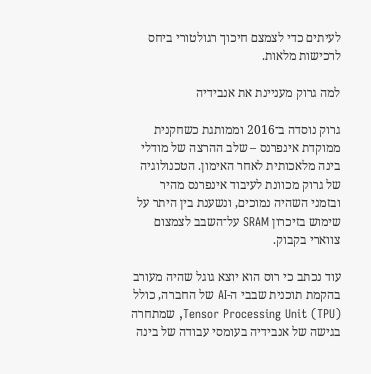לעיתים כדי לצמצם חיכוך רגולטורי ביחס לרכישות מלאות.

למה גרוק מעניינת את אנבידיה

גרוק נוסדה ב־2016 וממותגת כשחקנית ממוקדת אינפרנס – שלב ההרצה של מודלי בינה מלאכותית לאחר האימון. הטכנולוגיה של גרוק מכוונת לעיבוד אינפרנס מהיר ובזמני השהיה נמוכים, ונשענת בין היתר על שימוש בזיכרון SRAM על־השבב לצמצום צווארי בקבוק.

עוד נכתב כי רוס הוא יוצא גוגל שהיה מעורב בהקמת תוכנית שבבי ה-AI של החברה, כולל Tensor Processing Unit (TPU), שמתחרה בגישה של אנבידיה בעומסי עבודה של בינה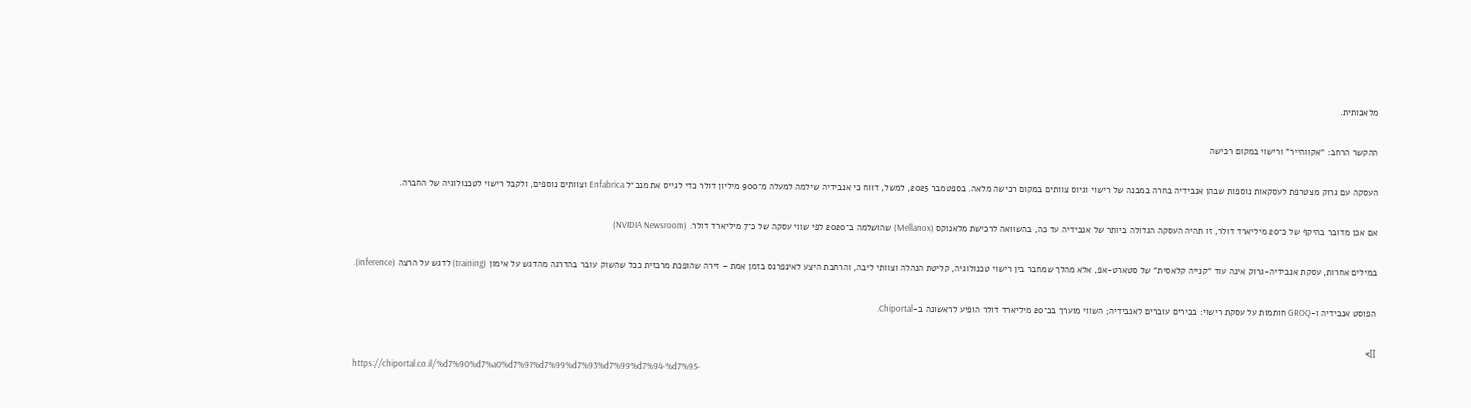מלאכותית.

ההקשר הרחב: “אקווהייר” ורישוי במקום רכישה

העסקה עם גרוק מצטרפת לעסקאות נוספות שבהן אנבידיה בחרה במבנה של רישוי וגיוס צוותים במקום רכישה מלאה. בספטמבר 2025, למשל, דווח כי אנבידיה שילמה למעלה מ־900 מיליון דולר כדי לגייס את מנכ״ל Enfabrica וצוותים נוספים, ולקבל רישוי לטכנולוגיה של החברה.

אם אכן מדובר בהיקף של כ־20 מיליארד דולר, זו תהיה העסקה הגדולה ביותר של אנבידיה עד כה, בהשוואה לרכישת מלאנוקס (Mellanox) שהושלמה ב־2020 לפי שווי עסקה של כ־7 מיליארד דולר. (NVIDIA Newsroom)

במילים אחרות, עסקת אנבידיה-גרוק אינה עוד “קנייה קלאסית” של סטארט-אפ, אלא מהלך שמחבר בין רישוי טכנולוגיה, קליטת הנהלה וצוותי ליבה, והרחבת היצע לאינפרנס בזמן אמת – זירה שהופכת מרכזית ככל שהשוק עובר בהדרגה מהדגש על אימון (training) לדגש על הרצה (inference).

הפוסט אנבידיה ו-GROQ חותמות על עסקת רישוי: בכירים עוברים לאנבידיה; השווי מוערך בכ־20 מיליארד דולר הופיע לראשונה ב-Chiportal.

]]>
https://chiportal.co.il/%d7%90%d7%a0%d7%91%d7%99%d7%93%d7%99%d7%94-%d7%95-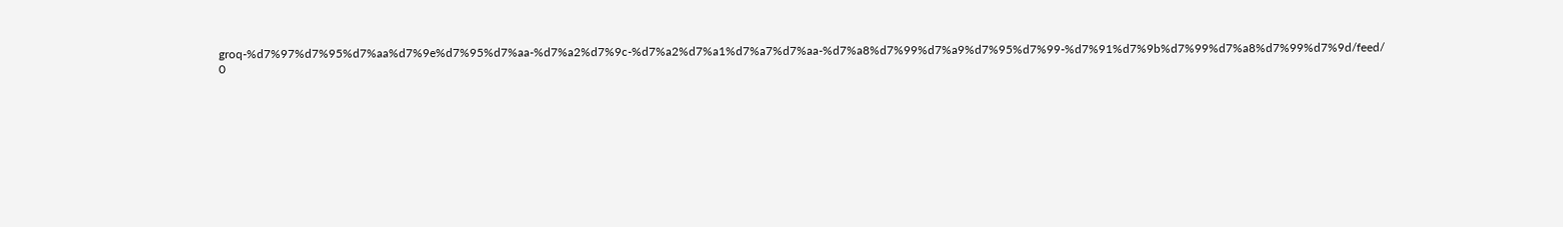groq-%d7%97%d7%95%d7%aa%d7%9e%d7%95%d7%aa-%d7%a2%d7%9c-%d7%a2%d7%a1%d7%a7%d7%aa-%d7%a8%d7%99%d7%a9%d7%95%d7%99-%d7%91%d7%9b%d7%99%d7%a8%d7%99%d7%9d/feed/ 0